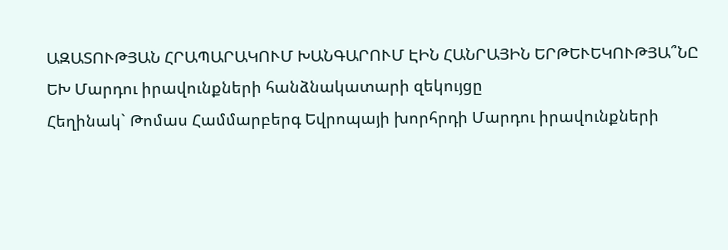ԱԶԱՏՈՒԹՅԱՆ ՀՐԱՊԱՐԱԿՈՒՄ ԽԱՆԳԱՐՈՒՄ ԷԻՆ ՀԱՆՐԱՅԻՆ ԵՐԹԵՒԵԿՈՒԹՅԱ՞ՆԸ
ԵԽ Մարդու իրավունքների հանձնակատարի զեկույցը
Հեղինակ` Թոմաս Համմարբերգ Եվրոպայի խորհրդի Մարդու իրավունքների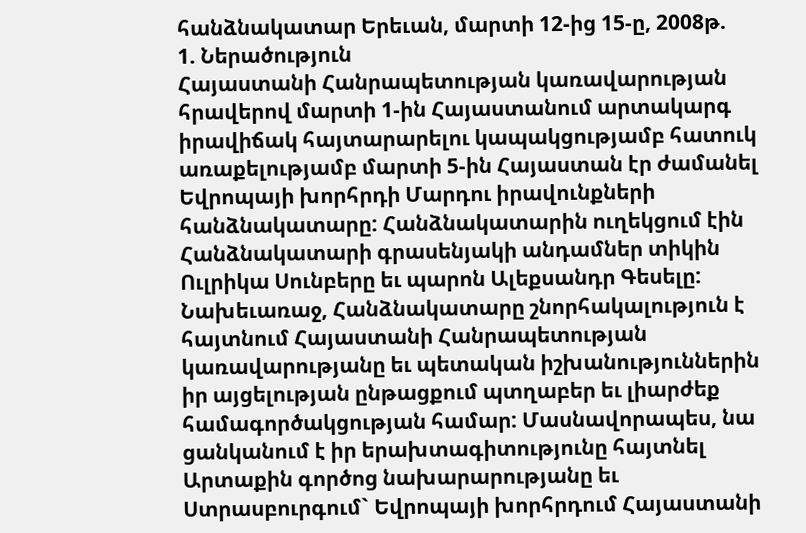հանձնակատար Երեւան, մարտի 12-ից 15-ը, 2008թ.
1. Ներածություն
Հայաստանի Հանրապետության կառավարության հրավերով մարտի 1-ին Հայաստանում արտակարգ իրավիճակ հայտարարելու կապակցությամբ հատուկ առաքելությամբ մարտի 5-ին Հայաստան էր ժամանել Եվրոպայի խորհրդի Մարդու իրավունքների հանձնակատարը: Հանձնակատարին ուղեկցում էին Հանձնակատարի գրասենյակի անդամներ տիկին Ուլրիկա Սունբերը եւ պարոն Ալեքսանդր Գեսելը:
Նախեւառաջ, Հանձնակատարը շնորհակալություն է հայտնում Հայաստանի Հանրապետության կառավարությանը եւ պետական իշխանություններին իր այցելության ընթացքում պտղաբեր եւ լիարժեք համագործակցության համար: Մասնավորապես, նա ցանկանում է իր երախտագիտությունը հայտնել Արտաքին գործոց նախարարությանը եւ Ստրասբուրգում` Եվրոպայի խորհրդում Հայաստանի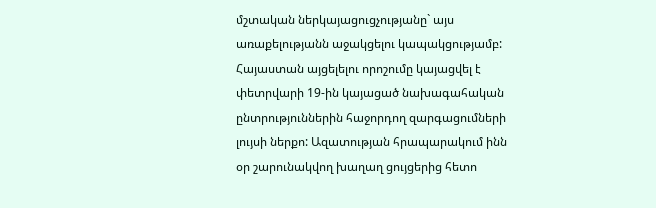մշտական ներկայացուցչությանը` այս առաքելությանն աջակցելու կապակցությամբ:
Հայաստան այցելելու որոշումը կայացվել է փետրվարի 19-ին կայացած նախագահական ընտրություններին հաջորդող զարգացումների լույսի ներքո: Ազատության հրապարակում ինն օր շարունակվող խաղաղ ցույցերից հետո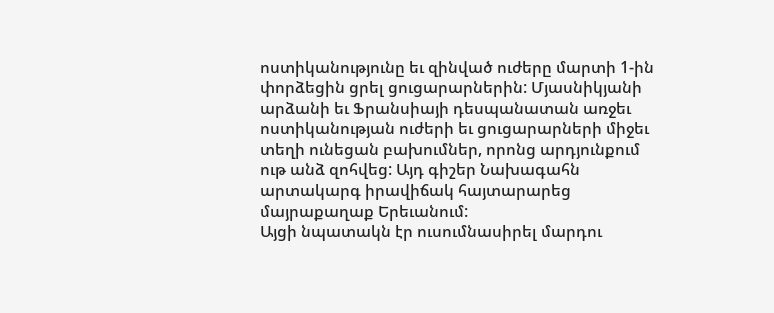ոստիկանությունը եւ զինված ուժերը մարտի 1-ին փորձեցին ցրել ցուցարարներին: Մյասնիկյանի արձանի եւ Ֆրանսիայի դեսպանատան առջեւ ոստիկանության ուժերի եւ ցուցարարների միջեւ տեղի ունեցան բախումներ, որոնց արդյունքում ութ անձ զոհվեց: Այդ գիշեր Նախագահն արտակարգ իրավիճակ հայտարարեց մայրաքաղաք Երեւանում:
Այցի նպատակն էր ուսումնասիրել մարդու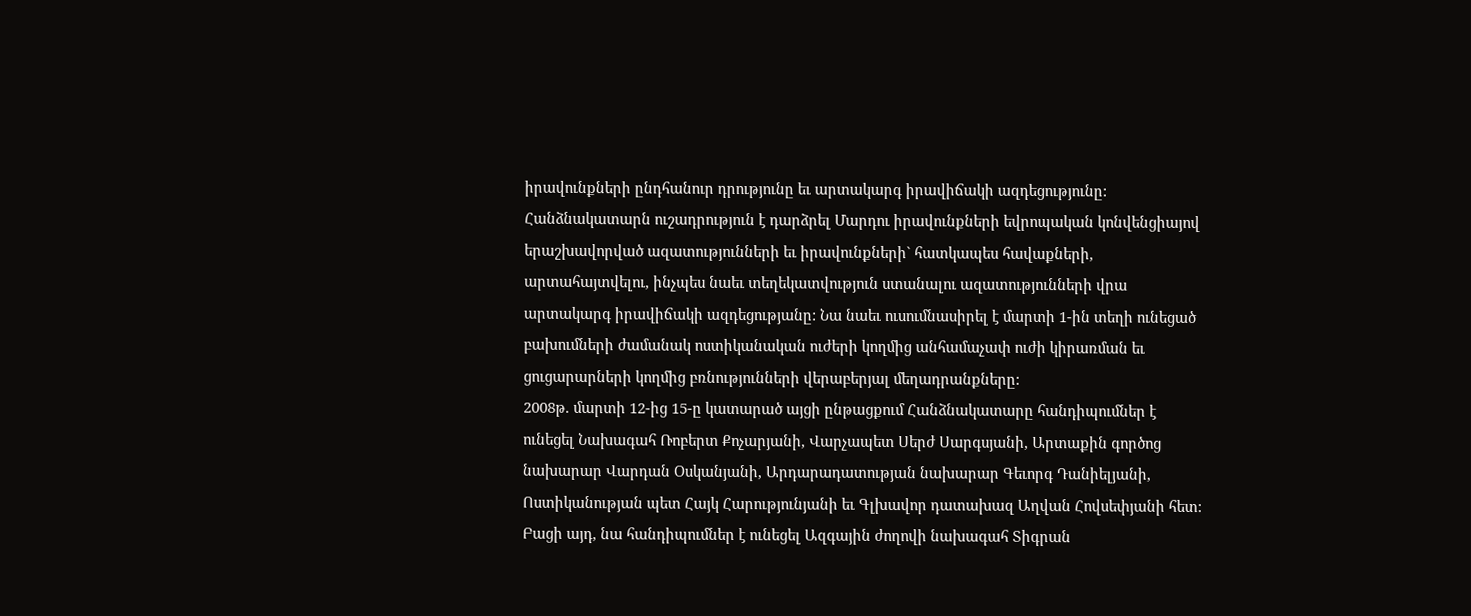իրավունքների ընդհանուր դրությունը եւ արտակարգ իրավիճակի ազդեցությունը: Հանձնակատարն ուշադրություն է դարձրել Մարդու իրավունքների եվրոպական կոնվենցիայով երաշխավորված ազատությունների եւ իրավունքների` հատկապես հավաքների, արտահայտվելու, ինչպես նաեւ տեղեկատվություն ստանալու ազատությունների վրա արտակարգ իրավիճակի ազդեցությանը: Նա նաեւ ուսումնասիրել է մարտի 1-ին տեղի ունեցած բախումների ժամանակ ոստիկանական ուժերի կողմից անհամաչափ ուժի կիրառման եւ ցուցարարների կողմից բռնությունների վերաբերյալ մեղադրանքները:
2008թ. մարտի 12-ից 15-ը կատարած այցի ընթացքում Հանձնակատարը հանդիպումներ է ունեցել Նախագահ Ռոբերտ Քոչարյանի, Վարչապետ Սերժ Սարգսյանի, Արտաքին գործոց նախարար Վարդան Օսկանյանի, Արդարադատության նախարար Գեւորգ Դանիելյանի, Ոստիկանության պետ Հայկ Հարությունյանի եւ Գլխավոր դատախազ Աղվան Հովսեփյանի հետ: Բացի այդ, նա հանդիպումներ է ունեցել Ազգային ժողովի նախագահ Տիգրան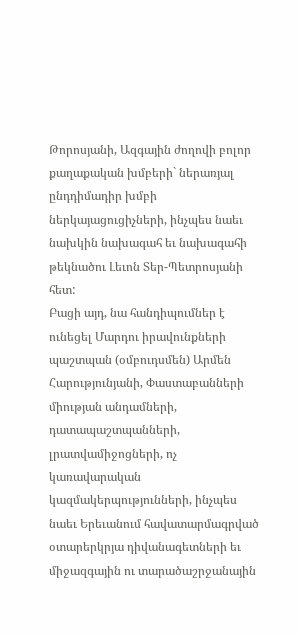Թորոսյանի, Ազգային ժողովի բոլոր քաղաքական խմբերի` ներառյալ ընդդիմադիր խմբի ներկայացուցիչների, ինչպես նաեւ նախկին նախագահ եւ նախագահի թեկնածու Լեւոն Տեր-Պետրոսյանի հետ:
Բացի այդ, նա հանդիպումներ է ունեցել Մարդու իրավունքների պաշտպան (օմբուդսմեն) Արմեն Հարությունյանի, Փաստաբանների միության անդամների, դատապաշտպանների, լրատվամիջոցների, ոչ կառավարական կազմակերպությունների, ինչպես նաեւ Երեւանում հավատարմագրված օտարերկրյա դիվանագետների եւ միջազգային ու տարածաշրջանային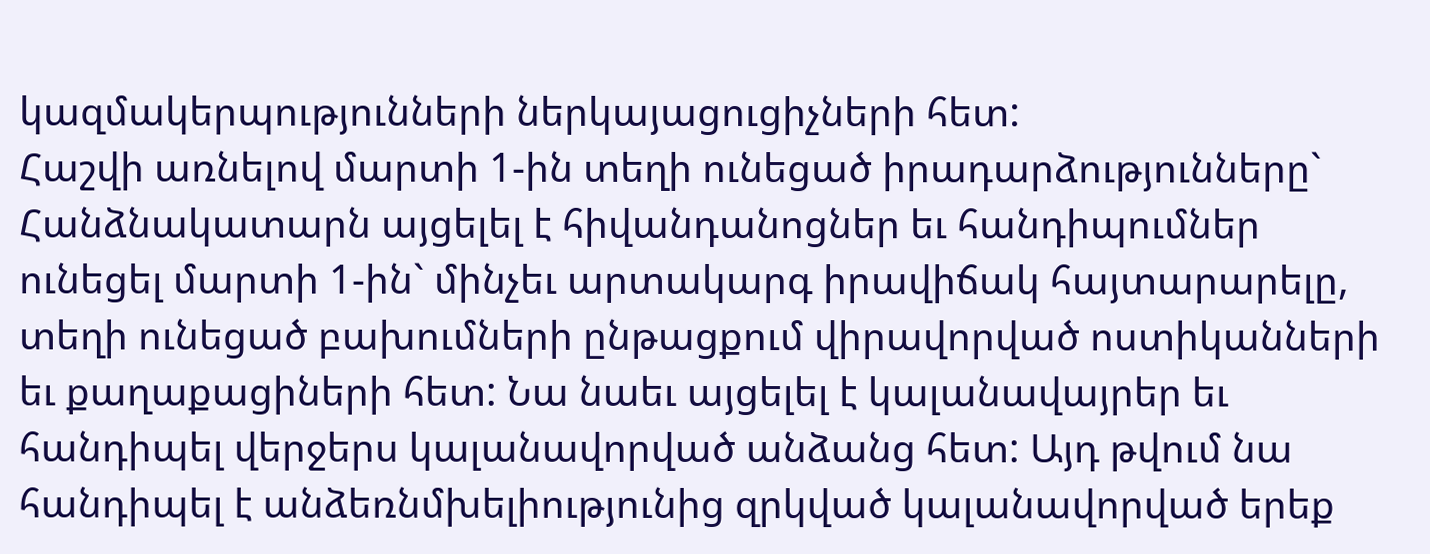կազմակերպությունների ներկայացուցիչների հետ:
Հաշվի առնելով մարտի 1-ին տեղի ունեցած իրադարձությունները` Հանձնակատարն այցելել է հիվանդանոցներ եւ հանդիպումներ ունեցել մարտի 1-ին` մինչեւ արտակարգ իրավիճակ հայտարարելը, տեղի ունեցած բախումների ընթացքում վիրավորված ոստիկանների եւ քաղաքացիների հետ: Նա նաեւ այցելել է կալանավայրեր եւ հանդիպել վերջերս կալանավորված անձանց հետ: Այդ թվում նա հանդիպել է անձեռնմխելիությունից զրկված կալանավորված երեք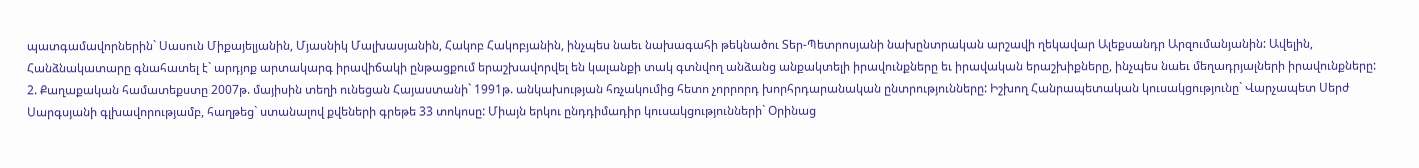պատգամավորներին` Սասուն Միքայելյանին, Մյասնիկ Մալխասյանին, Հակոբ Հակոբյանին, ինչպես նաեւ նախագահի թեկնածու Տեր-Պետրոսյանի նախընտրական արշավի ղեկավար Ալեքսանդր Արզումանյանին: Ավելին, Հանձնակատարը գնահատել է` արդյոք արտակարգ իրավիճակի ընթացքում երաշխավորվել են կալանքի տակ գտնվող անձանց անքակտելի իրավունքները եւ իրավական երաշխիքները, ինչպես նաեւ մեղադրյալների իրավունքները:
2. Քաղաքական համատեքստը 2007թ. մայիսին տեղի ունեցան Հայաստանի` 1991թ. անկախության հռչակումից հետո չորրորդ խորհրդարանական ընտրությունները: Իշխող Հանրապետական կուսակցությունը` Վարչապետ Սերժ Սարգսյանի գլխավորությամբ, հաղթեց` ստանալով քվեների գրեթե 33 տոկոսը: Միայն երկու ընդդիմադիր կուսակցությունների` Օրինաց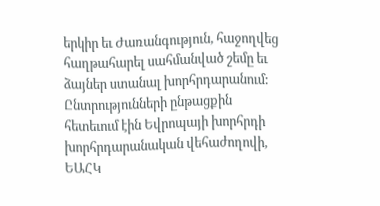երկիր եւ Ժառանգություն, հաջողվեց հաղթահարել սահմանված շեմը եւ ձայներ ստանալ խորհրդարանում: Ընտրությունների ընթացքին հետեւում էին Եվրոպայի խորհրդի խորհրդարանական վեհաժողովի, ԵԱՀԿ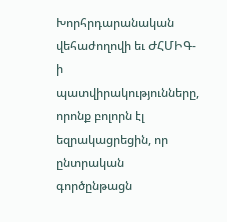Խորհրդարանական վեհաժողովի եւ ԺՀՄԻԳ-ի պատվիրակությունները, որոնք բոլորն էլ եզրակացրեցին, որ ընտրական գործընթացն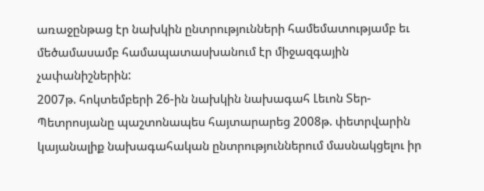առաջընթաց էր նախկին ընտրությունների համեմատությամբ եւ մեծամասամբ համապատասխանում էր միջազգային չափանիշներին:
2007թ. հոկտեմբերի 26-ին նախկին նախագահ Լեւոն Տեր-Պետրոսյանը պաշտոնապես հայտարարեց 2008թ. փետրվարին կայանալիք նախագահական ընտրություններում մասնակցելու իր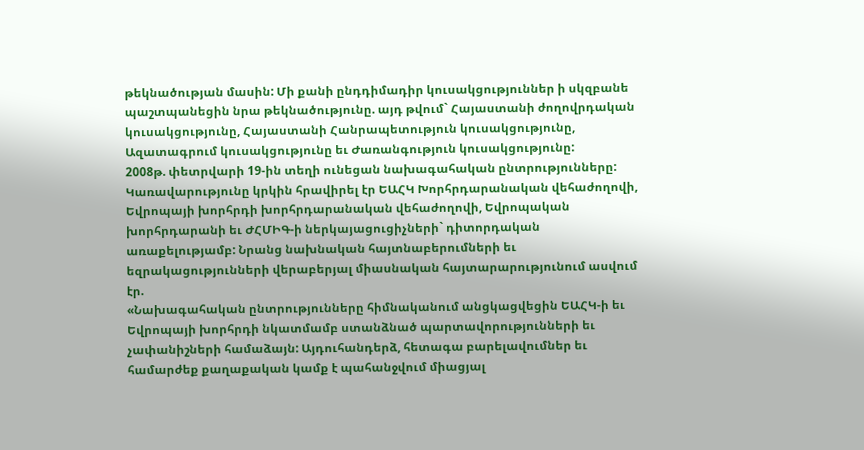թեկնածության մասին: Մի քանի ընդդիմադիր կուսակցություններ ի սկզբանե պաշտպանեցին նրա թեկնածությունը. այդ թվում` Հայաստանի ժողովրդական կուսակցությունը, Հայաստանի Հանրապետություն կուսակցությունը, Ազատագրում կուսակցությունը եւ Ժառանգություն կուսակցությունը:
2008թ. փետրվարի 19-ին տեղի ունեցան նախագահական ընտրությունները: Կառավարությունը կրկին հրավիրել էր ԵԱՀԿ Խորհրդարանական վեհաժողովի, Եվրոպայի խորհրդի խորհրդարանական վեհաժողովի, Եվրոպական խորհրդարանի եւ ԺՀՄԻԳ-ի ներկայացուցիչների` դիտորդական առաքելությամբ: Նրանց նախնական հայտնաբերումների եւ եզրակացությունների վերաբերյալ միասնական հայտարարությունում ասվում էր.
«Նախագահական ընտրությունները հիմնականում անցկացվեցին ԵԱՀԿ-ի եւ Եվրոպայի խորհրդի նկատմամբ ստանձնած պարտավորությունների եւ չափանիշների համաձայն: Այդուհանդերձ, հետագա բարելավումներ եւ համարժեք քաղաքական կամք է պահանջվում միացյալ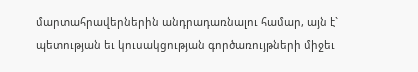մարտահրավերներին անդրադառնալու համար, այն է` պետության եւ կուսակցության գործառույթների միջեւ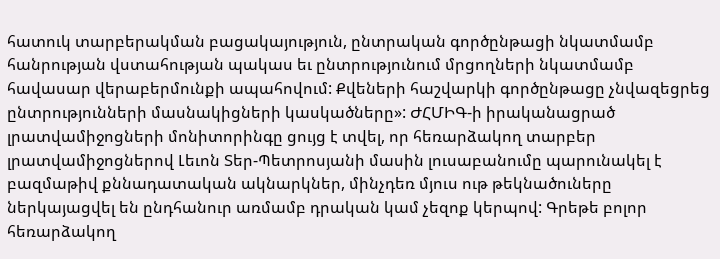հատուկ տարբերակման բացակայություն, ընտրական գործընթացի նկատմամբ հանրության վստահության պակաս եւ ընտրությունում մրցողների նկատմամբ հավասար վերաբերմունքի ապահովում: Քվեների հաշվարկի գործընթացը չնվազեցրեց ընտրությունների մասնակիցների կասկածները»: ԺՀՄԻԳ-ի իրականացրած լրատվամիջոցների մոնիտորինգը ցույց է տվել, որ հեռարձակող տարբեր լրատվամիջոցներով Լեւոն Տեր-Պետրոսյանի մասին լուսաբանումը պարունակել է բազմաթիվ քննադատական ակնարկներ, մինչդեռ մյուս ութ թեկնածուները ներկայացվել են ընդհանուր առմամբ դրական կամ չեզոք կերպով: Գրեթե բոլոր հեռարձակող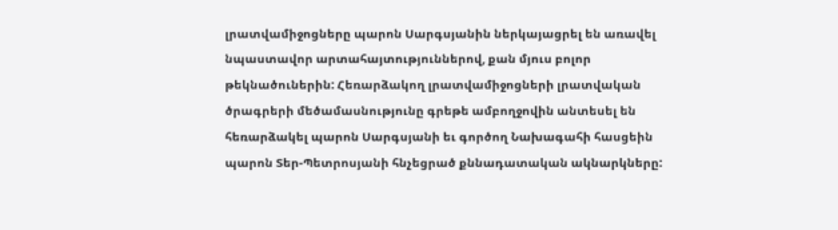լրատվամիջոցները պարոն Սարգսյանին ներկայացրել են առավել նպաստավոր արտահայտություններով, քան մյուս բոլոր թեկնածուներին: Հեռարձակող լրատվամիջոցների լրատվական ծրագրերի մեծամասնությունը գրեթե ամբողջովին անտեսել են հեռարձակել պարոն Սարգսյանի եւ գործող Նախագահի հասցեին պարոն Տեր-Պետրոսյանի հնչեցրած քննադատական ակնարկները: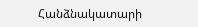Հանձնակատարի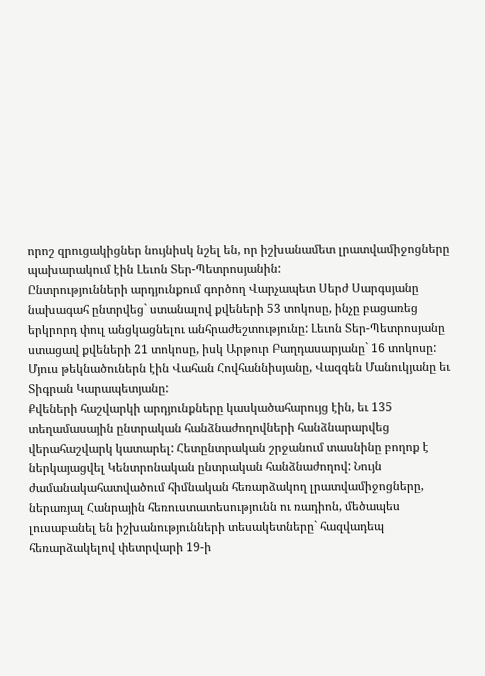որոշ զրուցակիցներ նույնիսկ նշել են, որ իշխանամետ լրատվամիջոցները պախարակում էին Լեւոն Տեր-Պետրոսյանին:
Ընտրությունների արդյունքում գործող Վարչապետ Սերժ Սարգսյանը նախագահ ընտրվեց` ստանալով քվեների 53 տոկոսը, ինչը բացառեց երկրորդ փուլ անցկացնելու անհրաժեշտությունը: Լեւոն Տեր-Պետրոսյանը ստացավ քվեների 21 տոկոսը, իսկ Արթուր Բաղդասարյանը` 16 տոկոսը: Մյուս թեկնածուներն էին Վահան Հովհաննիսյանը, Վազգեն Մանուկյանը եւ Տիգրան Կարապետյանը:
Քվեների հաշվարկի արդյունքները կասկածահարույց էին, եւ 135 տեղամասային ընտրական հանձնաժողովների հանձնարարվեց վերահաշվարկ կատարել: Հետընտրական շրջանում տասնինը բողոք է ներկայացվել Կենտրոնական ընտրական հանձնաժողով: Նույն ժամանակահատվածում հիմնական հեռարձակող լրատվամիջոցները, ներառյալ Հանրային հեռուստատեսությունն ու ռադիոն, մեծապես լուսաբանել են իշխանությունների տեսակետները` հազվադեպ հեռարձակելով փետրվարի 19-ի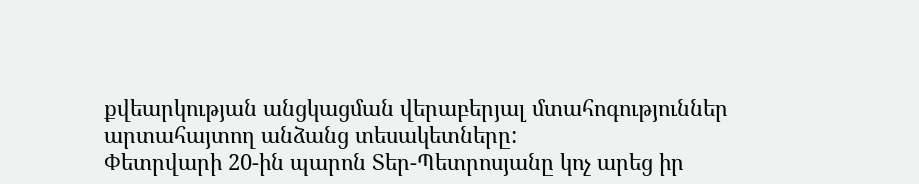քվեարկության անցկացման վերաբերյալ մտահոգություններ արտահայտող անձանց տեսակետները:
Փետրվարի 20-ին պարոն Տեր-Պետրոսյանը կոչ արեց իր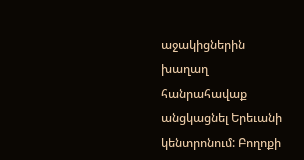աջակիցներին խաղաղ հանրահավաք անցկացնել Երեւանի կենտրոնում: Բողոքի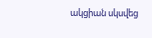ակցիան սկսվեց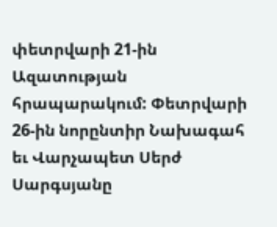փետրվարի 21-ին Ազատության հրապարակում: Փետրվարի 26-ին նորընտիր Նախագահ եւ Վարչապետ Սերժ Սարգսյանը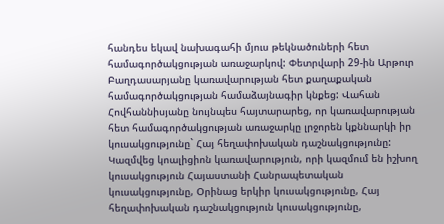հանդես եկավ նախագահի մյուս թեկնածուների հետ համագործակցության առաջարկով: Փետրվարի 29-ին Արթուր Բաղդասարյանը կառավարության հետ քաղաքական համագործակցության համաձայնագիր կնքեց: Վահան Հովհաննիսյանը նույնպես հայտարարեց, որ կառավարության հետ համագործակցության առաջարկը լրջորեն կքննարկի իր կուսակցությունը` Հայ հեղափոխական դաշնակցությունը: Կազմվեց կոալիցիոն կառավարություն, որի կազմում են իշխող կուսակցություն Հայաստանի Հանրապետական կուսակցությունը, Օրինաց երկիր կուսակցությունը, Հայ հեղափոխական դաշնակցություն կուսակցությունը,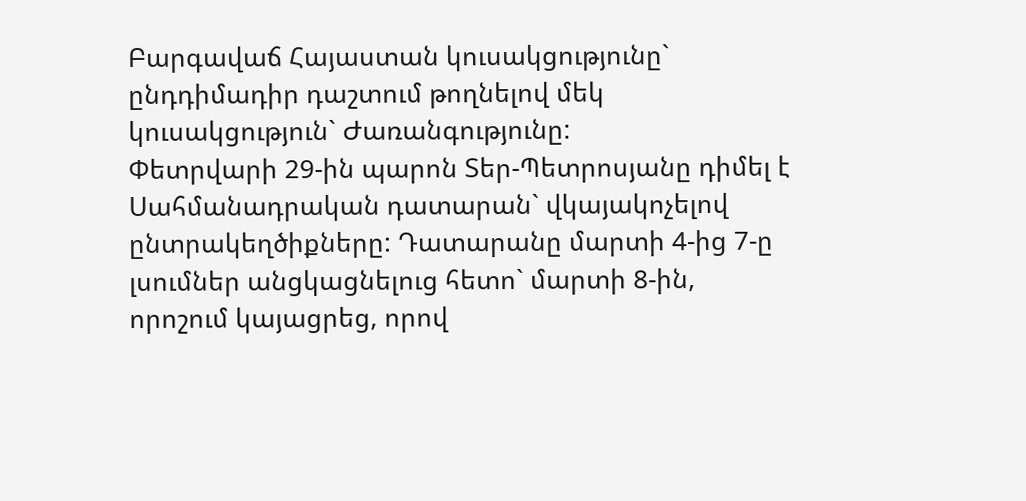Բարգավաճ Հայաստան կուսակցությունը` ընդդիմադիր դաշտում թողնելով մեկ կուսակցություն` Ժառանգությունը:
Փետրվարի 29-ին պարոն Տեր-Պետրոսյանը դիմել է Սահմանադրական դատարան` վկայակոչելով ընտրակեղծիքները: Դատարանը մարտի 4-ից 7-ը լսումներ անցկացնելուց հետո` մարտի 8-ին, որոշում կայացրեց, որով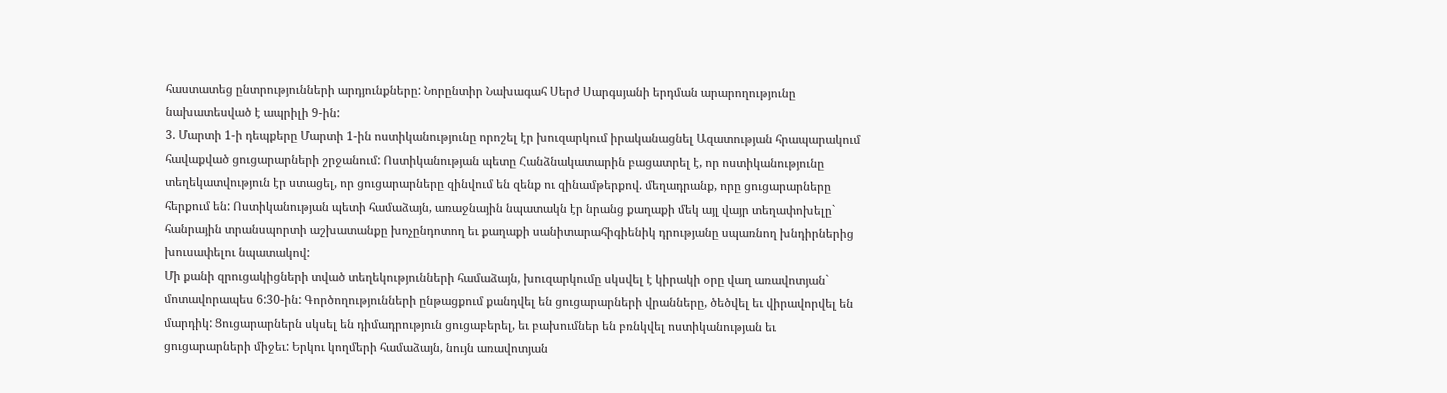հաստատեց ընտրությունների արդյունքները: Նորընտիր Նախագահ Սերժ Սարգսյանի երդման արարողությունը նախատեսված է ապրիլի 9-ին:
3. Մարտի 1-ի դեպքերը Մարտի 1-ին ոստիկանությունը որոշել էր խուզարկում իրականացնել Ազատության հրապարակում հավաքված ցուցարարների շրջանում: Ոստիկանության պետը Հանձնակատարին բացատրել է, որ ոստիկանությունը տեղեկատվություն էր ստացել, որ ցուցարարները զինվում են զենք ու զինամթերքով. մեղադրանք, որը ցուցարարները հերքում են: Ոստիկանության պետի համաձայն, առաջնային նպատակն էր նրանց քաղաքի մեկ այլ վայր տեղափոխելը` հանրային տրանսպորտի աշխատանքը խոչընդոտող եւ քաղաքի սանիտարահիգիենիկ դրությանը սպառնող խնդիրներից խուսափելու նպատակով:
Մի քանի զրուցակիցների տված տեղեկությունների համաձայն, խուզարկումը սկսվել է կիրակի օրը վաղ առավոտյան` մոտավորապես 6:30-ին: Գործողությունների ընթացքում քանդվել են ցուցարարների վրանները, ծեծվել եւ վիրավորվել են մարդիկ: Ցուցարարներն սկսել են դիմադրություն ցուցաբերել, եւ բախումներ են բռնկվել ոստիկանության եւ ցուցարարների միջեւ: Երկու կողմերի համաձայն, նույն առավոտյան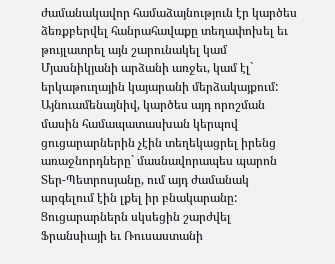ժամանակավոր համաձայնություն էր կարծես ձեռքբերվել հանրահավաքը տեղափոխել եւ թույլատրել այն շարունակել կամ Մյասնիկյանի արձանի առջեւ, կամ էլ` երկաթուղային կայարանի մերձակայքում: Այնուամենայնիվ, կարծես այդ որոշման մասին համապատասխան կերպով ցուցարարներին չէին տեղեկացրել իրենց առաջնորդները` մասնավորապես պարոն Տեր-Պետրոսյանը, ում այդ ժամանակ արգելում էին լքել իր բնակարանը:
Ցուցարարներն սկսեցին շարժվել Ֆրանսիայի եւ Ռուսաստանի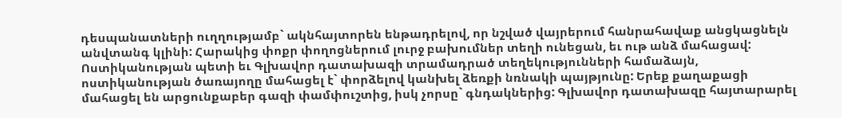դեսպանատների ուղղությամբ` ակնհայտորեն ենթադրելով, որ նշված վայրերում հանրահավաք անցկացնելն անվտանգ կլինի: Հարակից փոքր փողոցներում լուրջ բախումներ տեղի ունեցան, եւ ութ անձ մահացավ:
Ոստիկանության պետի եւ Գլխավոր դատախազի տրամադրած տեղեկությունների համաձայն, ոստիկանության ծառայողը մահացել է` փորձելով կանխել ձեռքի նռնակի պայթյունը: Երեք քաղաքացի մահացել են արցունքաբեր գազի փամփուշտից, իսկ չորսը` գնդակներից: Գլխավոր դատախազը հայտարարել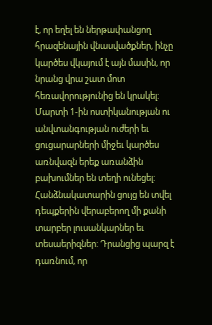է, որ եղել են ներթափանցող հրազենային վնասվածքներ, ինչը կարծես վկայում է այն մասին, որ նրանց վրա շատ մոտ հեռավորությունից են կրակել:
Մարտի 1-ին ոստիկանության ու անվտանգության ուժերի եւ ցուցարարների միջեւ կարծես առնվազն երեք առանձին բախումներ են տեղի ունեցել: Հանձնակատարին ցույց են տվել դեպքերին վերաբերող մի քանի տարբեր լուսանկարներ եւ տեսաերիզներ: Դրանցից պարզ է դառնում, որ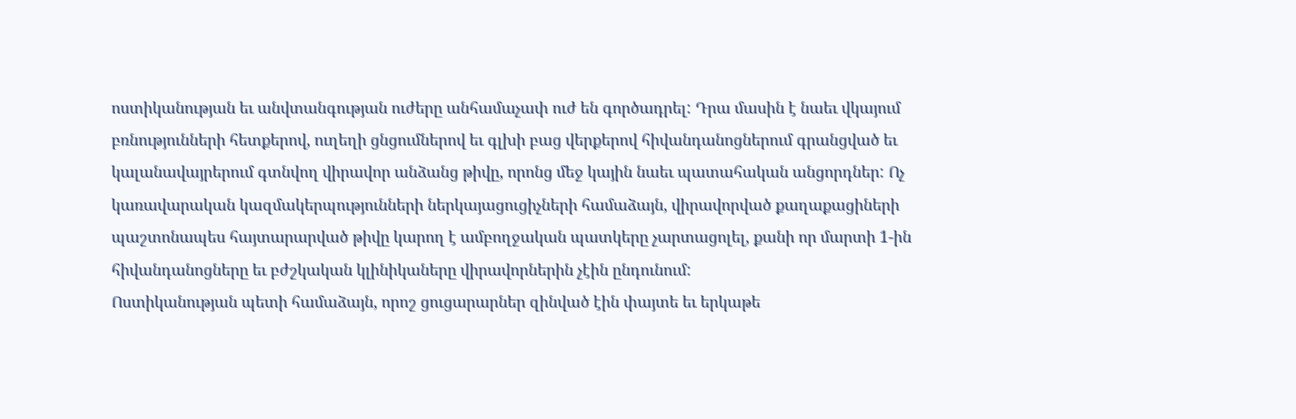ոստիկանության եւ անվտանգության ուժերը անհամաչափ ուժ են գործադրել: Դրա մասին է նաեւ վկայում բռնությունների հետքերով, ուղեղի ցնցումներով եւ գլխի բաց վերքերով հիվանդանոցներում գրանցված եւ կալանավայրերում գտնվող վիրավոր անձանց թիվը, որոնց մեջ կային նաեւ պատահական անցորդներ: Ոչ կառավարական կազմակերպությունների ներկայացուցիչների համաձայն, վիրավորված քաղաքացիների պաշտոնապես հայտարարված թիվը կարող է ամբողջական պատկերը չարտացոլել, քանի որ մարտի 1-ին հիվանդանոցները եւ բժշկական կլինիկաները վիրավորներին չէին ընդունում:
Ոստիկանության պետի համաձայն, որոշ ցուցարարներ զինված էին փայտե եւ երկաթե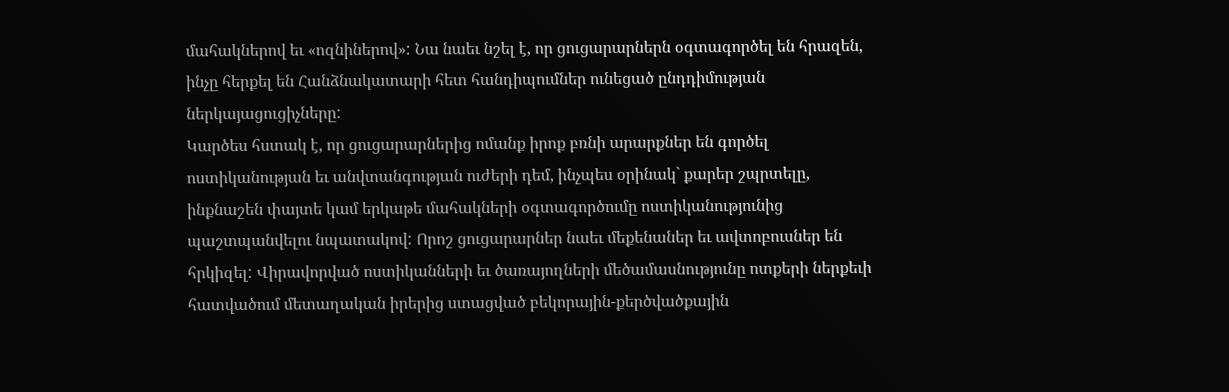մահակներով եւ «ոզնիներով»: Նա նաեւ նշել է, որ ցուցարարներն օգտագործել են հրազեն, ինչը հերքել են Հանձնակատարի հետ հանդիպումներ ունեցած ընդդիմության ներկայացուցիչները:
Կարծես հստակ է, որ ցուցարարներից ոմանք իրոք բռնի արարքներ են գործել ոստիկանության եւ անվտանգության ուժերի դեմ, ինչպես օրինակ` քարեր շպրտելը, ինքնաշեն փայտե կամ երկաթե մահակների օգտագործումը ոստիկանությունից պաշտպանվելու նպատակով: Որոշ ցուցարարներ նաեւ մեքենաներ եւ ավտոբուսներ են հրկիզել: Վիրավորված ոստիկանների եւ ծառայողների մեծամասնությունը ոտքերի ներքեւի հատվածում մետաղական իրերից ստացված բեկորային-քերծվածքային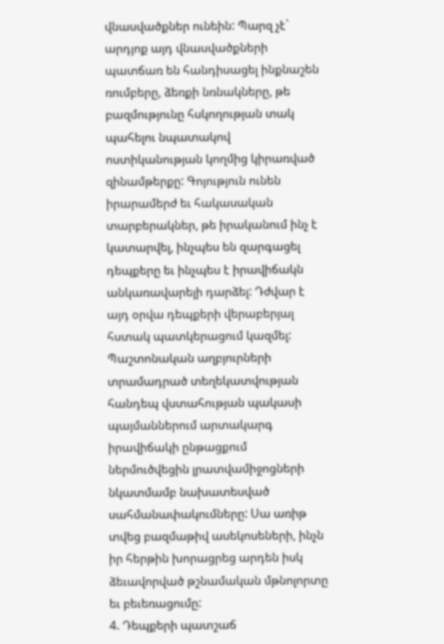վնասվածքներ ունեին: Պարզ չէ` արդյոք այդ վնասվածքների պատճառ են հանդիսացել ինքնաշեն ռումբերը, ձեռքի նռնակները, թե բազմությունը հսկողության տակ պահելու նպատակով ոստիկանության կողմից կիրառված զինամթերքը: Գոյություն ունեն իրարամերժ եւ հակասական տարբերակներ, թե իրականում ինչ է կատարվել, ինչպես են զարգացել դեպքերը եւ ինչպես է իրավիճակն անկառավարելի դարձել: Դժվար է այդ օրվա դեպքերի վերաբերյալ հստակ պատկերացում կազմել:
Պաշտոնական աղբյուրների տրամադրած տեղեկատվության հանդեպ վստահության պակասի պայմաններում արտակարգ իրավիճակի ընթացքում ներմուծվեցին լրատվամիջոցների նկատմամբ նախատեսված սահմանափակումները: Սա առիթ տվեց բազմաթիվ ասեկոսեների, ինչն իր հերթին խորացրեց արդեն իսկ ձեւավորված թշնամական մթնոլորտը եւ բեւեռացումը:
4. Դեպքերի պատշաճ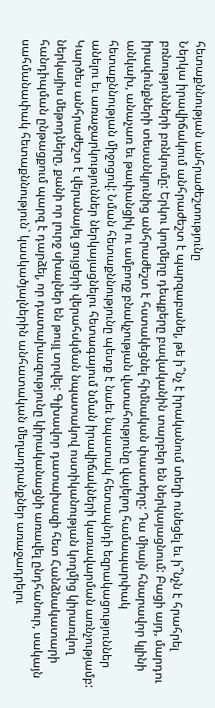հետաքննության անհրաժեշտությունը
Ներկա իրավիճակում անհրաժեշտ է պարզաբանել, թե ի՞նչ է իրականում տեղի ունեցել եւ ի՞նչն է հրահրել բռնությունների բռնկումը: Երկու կողմերը դեպքերը բավականին տարբեր են ներկայացնում: Բացի այդ, մարդու իրավունքների տեսանկյունից անհրաժեշտ է հստակեցնել հիմնական փաստերը: Դա միայն հնարավոր կլինի անկախ, անաչառ եւ թափանցիկ ու ամբողջ բնակչության վստահությունը վայելող համապարփակ հետաքննության միջոցով: Նման հետաքննությունը պետք է նաեւ նպատակ հետապնդի եզրակացություններ անելու եւ առաջարկություններ ներկայացնելու հետագայում նման իրավիճակների կառավարման առնչությամբ: Կարծես անհրաժեշտ է վերանայել ցույցերի վերահսկման նպատակով ոստիկանության կողմից կիրառվող ներկայիս մեթոդները, քանի որ լուրջ սխալներ են թույլ տրվել: Գլխավոր դատախազի հետ Հանձնակատարի հանդիպման ընթացքում պարզ է դարձել, որ դատախազությունը կիրականացնի առավել ընդհանուր, սակայն սահմանափակ հետաքննություն` կասկածյալներին անհատական մեղադրանքներ առաջադրելու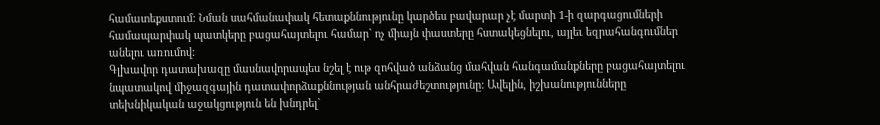համատեքստում: Նման սահմանափակ հետաքննությունը կարծես բավարար չէ մարտի 1-ի զարգացումների համապարփակ պատկերը բացահայտելու համար` ոչ միայն փաստերը հստակեցնելու, այլեւ եզրահանգումներ անելու առումով:
Գլխավոր դատախազը մասնավորապես նշել է ութ զոհված անձանց մահվան հանգամանքները բացահայտելու նպատակով միջազգային դատափորձաքննության անհրաժեշտությունը: Ավելին, իշխանությունները տեխնիկական աջակցություն են խնդրել`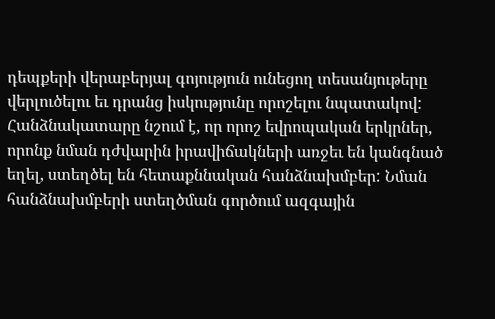դեպքերի վերաբերյալ գոյություն ունեցող տեսանյութերը վերլուծելու եւ դրանց իսկությունը որոշելու նպատակով: Հանձնակատարը նշում է, որ որոշ եվրոպական երկրներ, որոնք նման դժվարին իրավիճակների առջեւ են կանգնած եղել, ստեղծել են հետաքննական հանձնախմբեր: Նման հանձնախմբերի ստեղծման գործում ազգային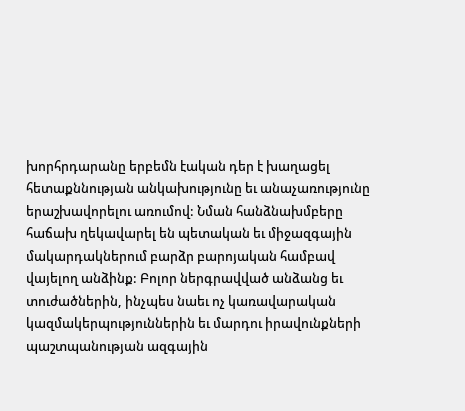խորհրդարանը երբեմն էական դեր է խաղացել հետաքննության անկախությունը եւ անաչառությունը երաշխավորելու առումով: Նման հանձնախմբերը հաճախ ղեկավարել են պետական եւ միջազգային մակարդակներում բարձր բարոյական համբավ վայելող անձինք: Բոլոր ներգրավված անձանց եւ տուժածներին, ինչպես նաեւ ոչ կառավարական կազմակերպություններին եւ մարդու իրավունքների պաշտպանության ազգային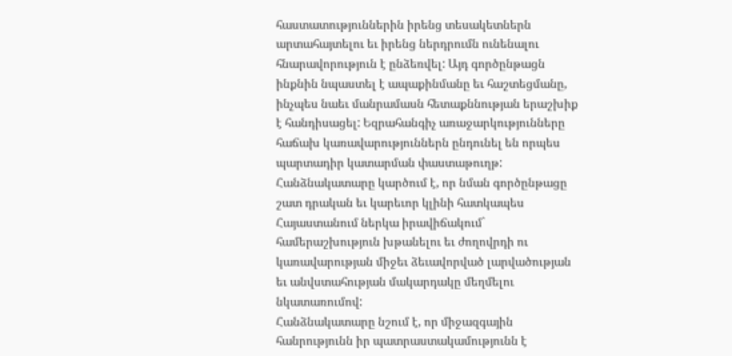հաստատություններին իրենց տեսակետներն արտահայտելու եւ իրենց ներդրումն ունենալու հնարավորություն է ընձեռվել: Այդ գործընթացն ինքնին նպաստել է ապաքինմանը եւ հաշտեցմանը, ինչպես նաեւ մանրամասն հետաքննության երաշխիք է հանդիսացել: Եզրահանգիչ առաջարկությունները հաճախ կառավարություններն ընդունել են որպես պարտադիր կատարման փաստաթուղթ:
Հանձնակատարը կարծում է, որ նման գործընթացը շատ դրական եւ կարեւոր կլինի հատկապես Հայաստանում ներկա իրավիճակում` համերաշխություն խթանելու եւ ժողովրդի ու կառավարության միջեւ ձեւավորված լարվածության եւ անվստահության մակարդակը մեղմելու նկատառումով:
Հանձնակատարը նշում է, որ միջազգային հանրությունն իր պատրաստակամությունն է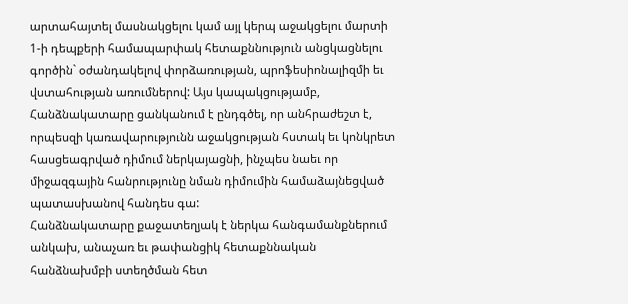արտահայտել մասնակցելու կամ այլ կերպ աջակցելու մարտի 1-ի դեպքերի համապարփակ հետաքննություն անցկացնելու գործին` օժանդակելով փորձառության, պրոֆեսիոնալիզմի եւ վստահության առումներով: Այս կապակցությամբ, Հանձնակատարը ցանկանում է ընդգծել, որ անհրաժեշտ է, որպեսզի կառավարությունն աջակցության հստակ եւ կոնկրետ հասցեագրված դիմում ներկայացնի, ինչպես նաեւ որ միջազգային հանրությունը նման դիմումին համաձայնեցված պատասխանով հանդես գա:
Հանձնակատարը քաջատեղյակ է ներկա հանգամանքներում անկախ, անաչառ եւ թափանցիկ հետաքննական հանձնախմբի ստեղծման հետ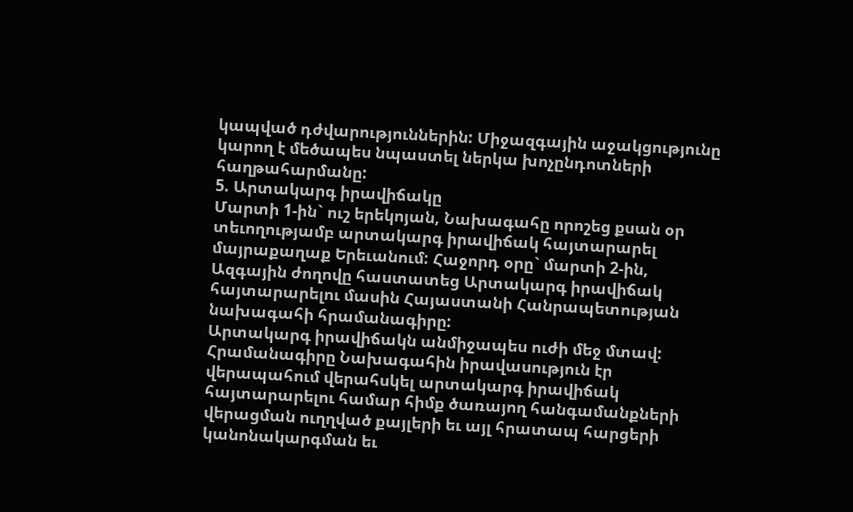կապված դժվարություններին: Միջազգային աջակցությունը կարող է մեծապես նպաստել ներկա խոչընդոտների հաղթահարմանը:
5. Արտակարգ իրավիճակը
Մարտի 1-ին` ուշ երեկոյան, Նախագահը որոշեց քսան օր տեւողությամբ արտակարգ իրավիճակ հայտարարել մայրաքաղաք Երեւանում: Հաջորդ օրը` մարտի 2-ին, Ազգային ժողովը հաստատեց Արտակարգ իրավիճակ հայտարարելու մասին Հայաստանի Հանրապետության նախագահի հրամանագիրը:
Արտակարգ իրավիճակն անմիջապես ուժի մեջ մտավ: Հրամանագիրը Նախագահին իրավասություն էր վերապահում վերահսկել արտակարգ իրավիճակ հայտարարելու համար հիմք ծառայող հանգամանքների վերացման ուղղված քայլերի եւ այլ հրատապ հարցերի կանոնակարգման եւ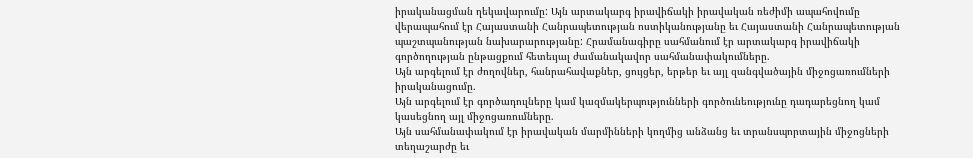իրականացման ղեկավարումը: Այն արտակարգ իրավիճակի իրավական ռեժիմի ապահովումը վերապահում էր Հայաստանի Հանրապետության ոստիկանությանը եւ Հայաստանի Հանրապետության պաշտպանության նախարարությանը: Հրամանագիրը սահմանում էր արտակարգ իրավիճակի գործողության ընթացքում հետեւյալ ժամանակավոր սահմանափակումները.
Այն արգելում էր ժողովներ, հանրահավաքներ, ցույցեր, երթեր եւ այլ զանգվածային միջոցառումների իրականացումը.
Այն արգելում էր գործադուլները կամ կազմակերպությունների գործունեությունը դադարեցնող կամ կասեցնող այլ միջոցառումները.
Այն սահմանափակում էր իրավական մարմինների կողմից անձանց եւ տրանսպորտային միջոցների տեղաշարժը եւ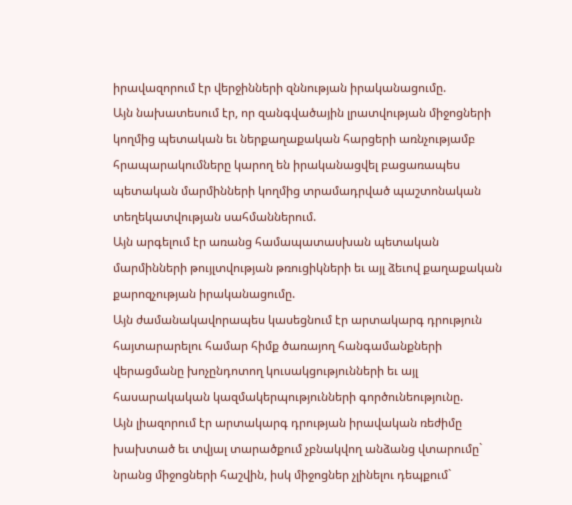իրավազորում էր վերջինների զննության իրականացումը.
Այն նախատեսում էր, որ զանգվածային լրատվության միջոցների կողմից պետական եւ ներքաղաքական հարցերի առնչությամբ հրապարակումները կարող են իրականացվել բացառապես պետական մարմինների կողմից տրամադրված պաշտոնական տեղեկատվության սահմաններում.
Այն արգելում էր առանց համապատասխան պետական մարմինների թույլտվության թռուցիկների եւ այլ ձեւով քաղաքական քարոզչության իրականացումը.
Այն ժամանակավորապես կասեցնում էր արտակարգ դրություն հայտարարելու համար հիմք ծառայող հանգամանքների վերացմանը խոչընդոտող կուսակցությունների եւ այլ հասարակական կազմակերպությունների գործունեությունը.
Այն լիազորում էր արտակարգ դրության իրավական ռեժիմը խախտած եւ տվյալ տարածքում չբնակվող անձանց վտարումը` նրանց միջոցների հաշվին, իսկ միջոցներ չլինելու դեպքում`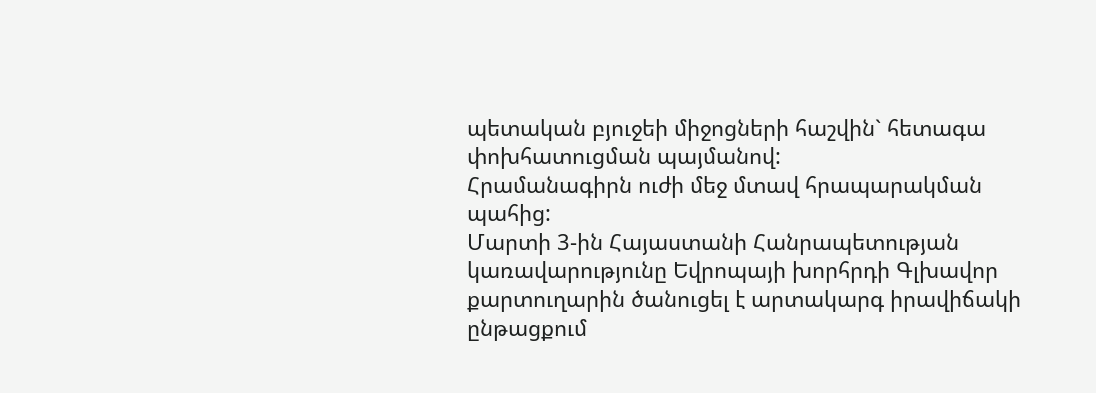պետական բյուջեի միջոցների հաշվին` հետագա փոխհատուցման պայմանով:
Հրամանագիրն ուժի մեջ մտավ հրապարակման պահից:
Մարտի 3-ին Հայաստանի Հանրապետության կառավարությունը Եվրոպայի խորհրդի Գլխավոր քարտուղարին ծանուցել է արտակարգ իրավիճակի ընթացքում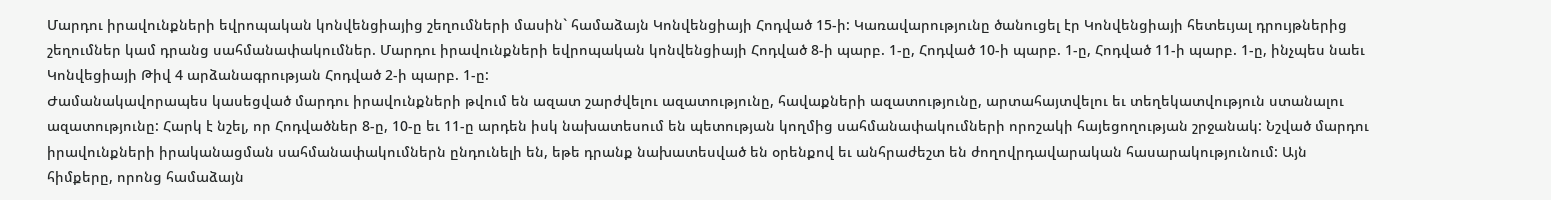Մարդու իրավունքների եվրոպական կոնվենցիայից շեղումների մասին` համաձայն Կոնվենցիայի Հոդված 15-ի: Կառավարությունը ծանուցել էր Կոնվենցիայի հետեւյալ դրույթներից շեղումներ կամ դրանց սահմանափակումներ. Մարդու իրավունքների եվրոպական կոնվենցիայի Հոդված 8-ի պարբ. 1-ը, Հոդված 10-ի պարբ. 1-ը, Հոդված 11-ի պարբ. 1-ը, ինչպես նաեւ Կոնվեցիայի Թիվ 4 արձանագրության Հոդված 2-ի պարբ. 1-ը:
Ժամանակավորապես կասեցված մարդու իրավունքների թվում են ազատ շարժվելու ազատությունը, հավաքների ազատությունը, արտահայտվելու եւ տեղեկատվություն ստանալու ազատությունը: Հարկ է նշել, որ Հոդվածներ 8-ը, 10-ը եւ 11-ը արդեն իսկ նախատեսում են պետության կողմից սահմանափակումների որոշակի հայեցողության շրջանակ: Նշված մարդու իրավունքների իրականացման սահմանափակումներն ընդունելի են, եթե դրանք նախատեսված են օրենքով եւ անհրաժեշտ են ժողովրդավարական հասարակությունում: Այն հիմքերը, որոնց համաձայն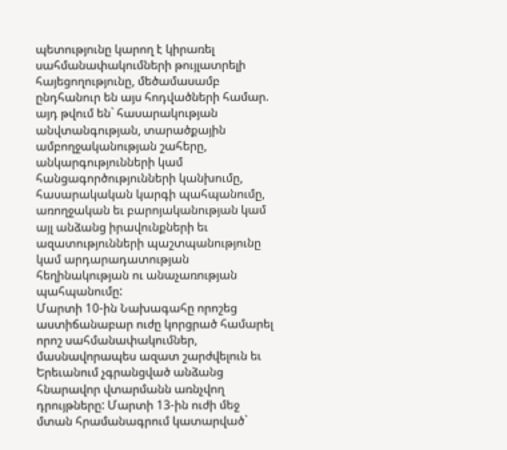պետությունը կարող է կիրառել սահմանափակումների թույլատրելի հայեցողությունը, մեծամասամբ ընդհանուր են այս հոդվածների համար. այդ թվում են` հասարակության անվտանգության, տարածքային ամբողջականության շահերը, անկարգությունների կամ հանցագործությունների կանխումը, հասարակական կարգի պահպանումը, առողջական եւ բարոյականության կամ այլ անձանց իրավունքների եւ ազատությունների պաշտպանությունը կամ արդարադատության հեղինակության ու անաչառության պահպանումը:
Մարտի 10-ին Նախագահը որոշեց աստիճանաբար ուժը կորցրած համարել որոշ սահմանափակումներ, մասնավորապես ազատ շարժվելուն եւ Երեւանում չգրանցված անձանց հնարավոր վտարմանն առնչվող դրույթները: Մարտի 13-ին ուժի մեջ մտան հրամանագրում կատարված`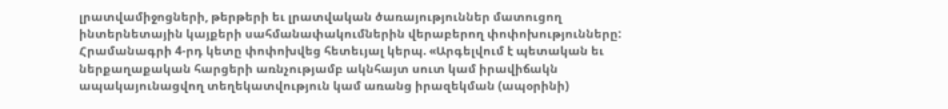լրատվամիջոցների, թերթերի եւ լրատվական ծառայություններ մատուցող ինտերնետային կայքերի սահմանափակումներին վերաբերող փոփոխությունները:
Հրամանագրի 4-րդ կետը փոփոխվեց հետեւյալ կերպ. «Արգելվում է պետական եւ ներքաղաքական հարցերի առնչությամբ ակնհայտ սուտ կամ իրավիճակն ապակայունացվող տեղեկատվություն կամ առանց իրազեկման (ապօրինի)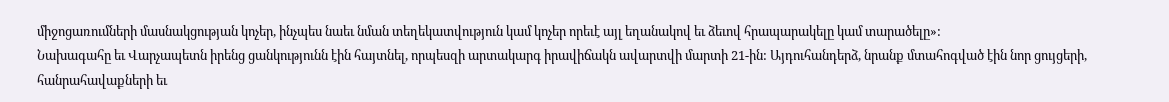միջոցառումների մասնակցության կոչեր, ինչպես նաեւ նման տեղեկատվություն կամ կոչեր որեւէ այլ եղանակով եւ ձեւով հրապարակելը կամ տարածելը»:
Նախագահը եւ Վարչապետն իրենց ցանկությունն էին հայտնել, որպեսզի արտակարգ իրավիճակն ավարտվի մարտի 21-ին: Այդուհանդերձ, նրանք մտահոգված էին նոր ցույցերի, հանրահավաքների եւ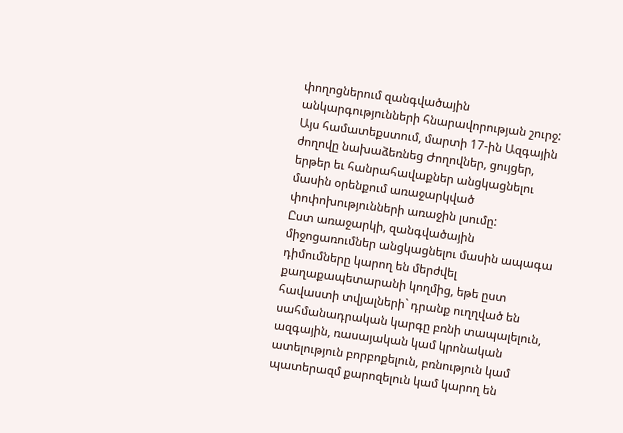փողոցներում զանգվածային անկարգությունների հնարավորության շուրջ: Այս համատեքստում, մարտի 17-ին Ազգային ժողովը նախաձեռնեց Ժողովներ, ցույցեր, երթեր եւ հանրահավաքներ անցկացնելու մասին օրենքում առաջարկված փոփոխությունների առաջին լսումը:
Ըստ առաջարկի, զանգվածային միջոցառումներ անցկացնելու մասին ապագա դիմումները կարող են մերժվել քաղաքապետարանի կողմից, եթե ըստ հավաստի տվյալների` դրանք ուղղված են սահմանադրական կարգը բռնի տապալելուն, ազգային, ռասայական կամ կրոնական ատելություն բորբոքելուն, բռնություն կամ պատերազմ քարոզելուն կամ կարող են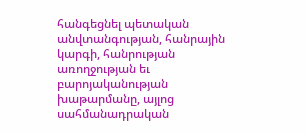հանգեցնել պետական անվտանգության, հանրային կարգի, հանրության առողջության եւ բարոյականության խաթարմանը, այլոց սահմանադրական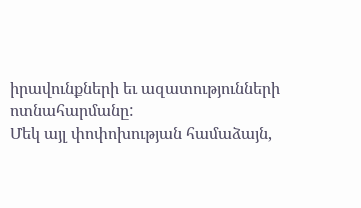իրավունքների եւ ազատությունների ոտնահարմանը:
Մեկ այլ փոփոխության համաձայն,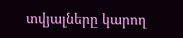տվյալները կարող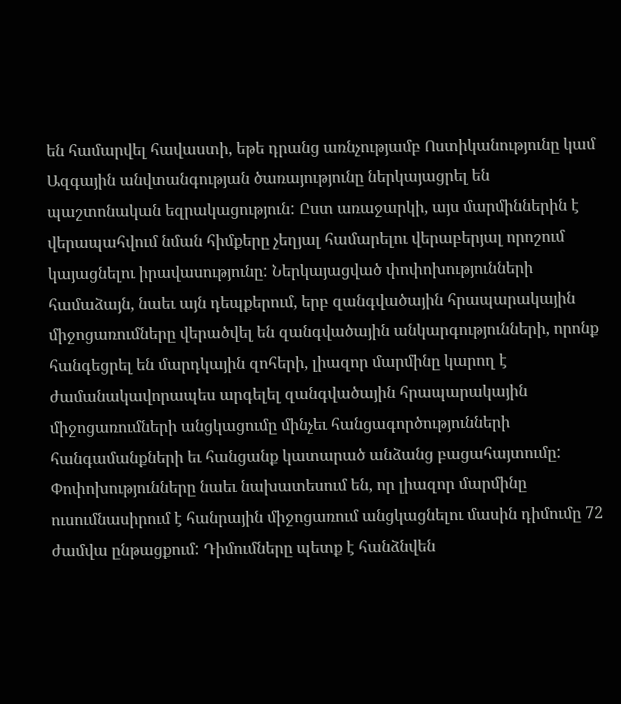են համարվել հավաստի, եթե դրանց առնչությամբ Ոստիկանությունը կամ Ազգային անվտանգության ծառայությունը ներկայացրել են պաշտոնական եզրակացություն: Ըստ առաջարկի, այս մարմիններին է վերապահվում նման հիմքերը չեղյալ համարելու վերաբերյալ որոշում կայացնելու իրավասությունը: Ներկայացված փոփոխությունների համաձայն, նաեւ այն դեպքերում, երբ զանգվածային հրապարակային միջոցառումները վերածվել են զանգվածային անկարգությունների, որոնք հանգեցրել են մարդկային զոհերի, լիազոր մարմինը կարող է ժամանակավորապես արգելել զանգվածային հրապարակային միջոցառումների անցկացումը մինչեւ հանցագործությունների հանգամանքների եւ հանցանք կատարած անձանց բացահայտումը: Փոփոխությունները նաեւ նախատեսում են, որ լիազոր մարմինը ուսումնասիրում է հանրային միջոցառում անցկացնելու մասին դիմումը 72 ժամվա ընթացքում: Դիմումները պետք է հանձնվեն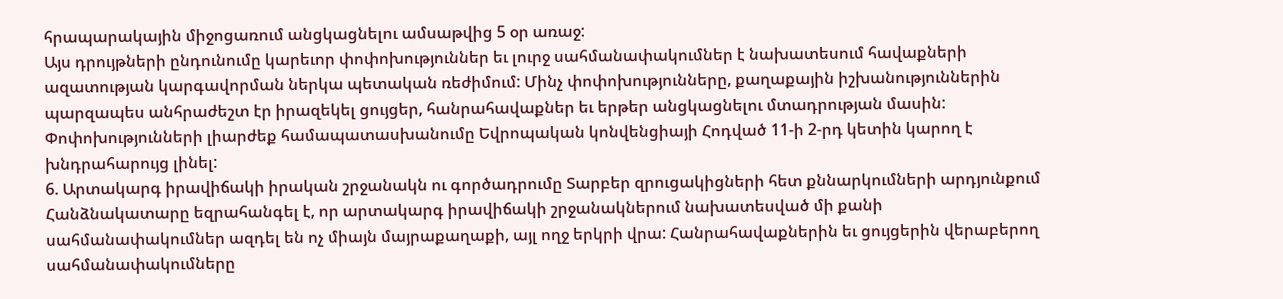հրապարակային միջոցառում անցկացնելու ամսաթվից 5 օր առաջ:
Այս դրույթների ընդունումը կարեւոր փոփոխություններ եւ լուրջ սահմանափակումներ է նախատեսում հավաքների ազատության կարգավորման ներկա պետական ռեժիմում: Մինչ փոփոխությունները, քաղաքային իշխանություններին պարզապես անհրաժեշտ էր իրազեկել ցույցեր, հանրահավաքներ եւ երթեր անցկացնելու մտադրության մասին: Փոփոխությունների լիարժեք համապատասխանումը Եվրոպական կոնվենցիայի Հոդված 11-ի 2-րդ կետին կարող է խնդրահարույց լինել:
6. Արտակարգ իրավիճակի իրական շրջանակն ու գործադրումը Տարբեր զրուցակիցների հետ քննարկումների արդյունքում Հանձնակատարը եզրահանգել է, որ արտակարգ իրավիճակի շրջանակներում նախատեսված մի քանի սահմանափակումներ ազդել են ոչ միայն մայրաքաղաքի, այլ ողջ երկրի վրա: Հանրահավաքներին եւ ցույցերին վերաբերող սահմանափակումները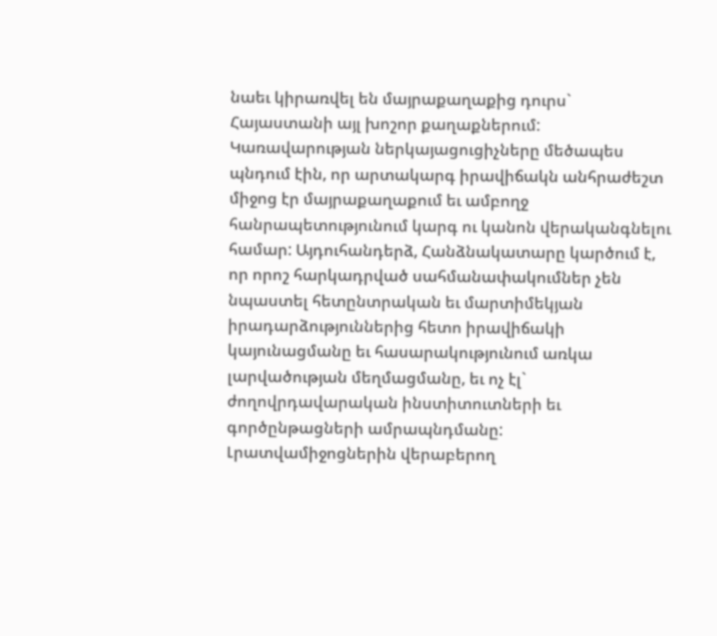նաեւ կիրառվել են մայրաքաղաքից դուրս` Հայաստանի այլ խոշոր քաղաքներում:
Կառավարության ներկայացուցիչները մեծապես պնդում էին, որ արտակարգ իրավիճակն անհրաժեշտ միջոց էր մայրաքաղաքում եւ ամբողջ հանրապետությունում կարգ ու կանոն վերականգնելու համար: Այդուհանդերձ, Հանձնակատարը կարծում է, որ որոշ հարկադրված սահմանափակումներ չեն նպաստել հետընտրական եւ մարտիմեկյան իրադարձություններից հետո իրավիճակի կայունացմանը եւ հասարակությունում առկա լարվածության մեղմացմանը, եւ ոչ էլ` ժողովրդավարական ինստիտուտների եւ գործընթացների ամրապնդմանը:
Լրատվամիջոցներին վերաբերող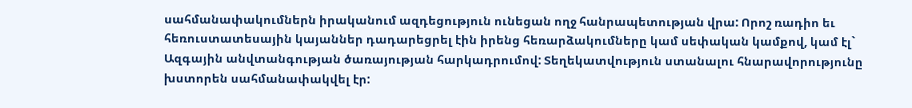սահմանափակումներն իրականում ազդեցություն ունեցան ողջ հանրապետության վրա: Որոշ ռադիո եւ հեռուստատեսային կայաններ դադարեցրել էին իրենց հեռարձակումները կամ սեփական կամքով, կամ էլ` Ազգային անվտանգության ծառայության հարկադրումով: Տեղեկատվություն ստանալու հնարավորությունը խստորեն սահմանափակվել էր: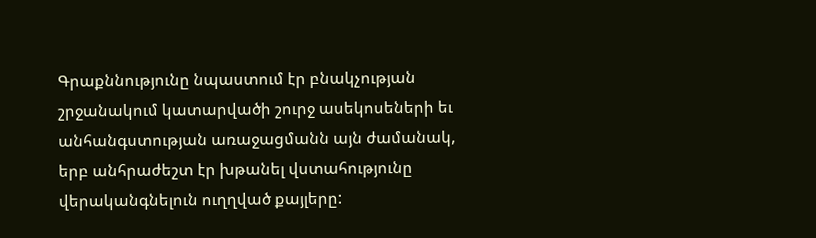Գրաքննությունը նպաստում էր բնակչության շրջանակում կատարվածի շուրջ ասեկոսեների եւ անհանգստության առաջացմանն այն ժամանակ, երբ անհրաժեշտ էր խթանել վստահությունը վերականգնելուն ուղղված քայլերը: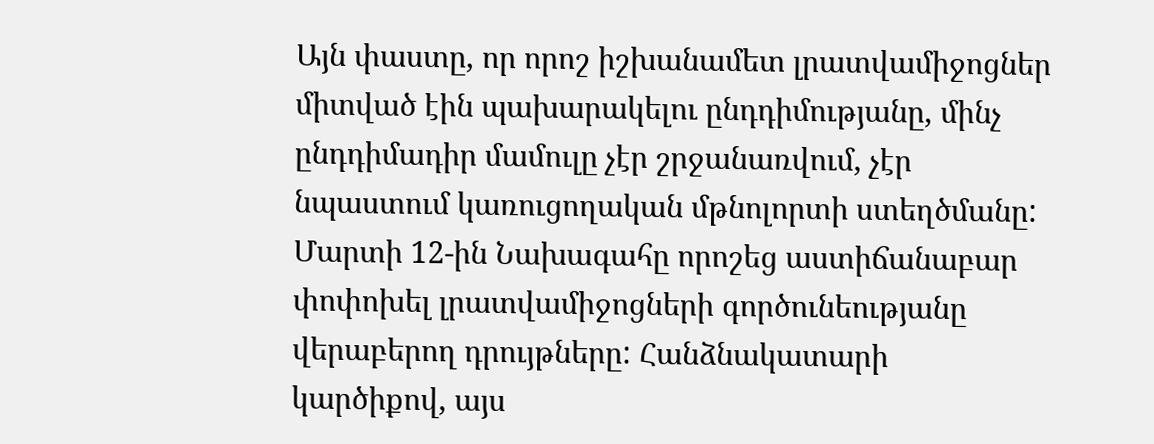Այն փաստը, որ որոշ իշխանամետ լրատվամիջոցներ միտված էին պախարակելու ընդդիմությանը, մինչ ընդդիմադիր մամուլը չէր շրջանառվում, չէր նպաստում կառուցողական մթնոլորտի ստեղծմանը:
Մարտի 12-ին Նախագահը որոշեց աստիճանաբար փոփոխել լրատվամիջոցների գործունեությանը վերաբերող դրույթները: Հանձնակատարի կարծիքով, այս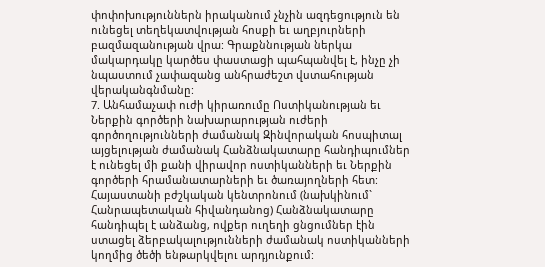փոփոխություններն իրականում չնչին ազդեցություն են ունեցել տեղեկատվության հոսքի եւ աղբյուրների բազմազանության վրա: Գրաքննության ներկա մակարդակը կարծես փաստացի պահպանվել է, ինչը չի նպաստում չափազանց անհրաժեշտ վստահության վերականգնմանը:
7. Անհամաչափ ուժի կիրառումը Ոստիկանության եւ Ներքին գործերի նախարարության ուժերի գործողությունների ժամանակ Զինվորական հոսպիտալ այցելության ժամանակ Հանձնակատարը հանդիպումներ է ունեցել մի քանի վիրավոր ոստիկանների եւ Ներքին գործերի հրամանատարների եւ ծառայողների հետ: Հայաստանի բժշկական կենտրոնում (նախկինում` Հանրապետական հիվանդանոց) Հանձնակատարը հանդիպել է անձանց, ովքեր ուղեղի ցնցումներ էին ստացել ձերբակալությունների ժամանակ ոստիկանների կողմից ծեծի ենթարկվելու արդյունքում: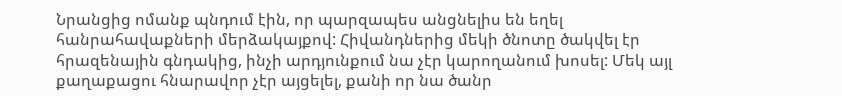Նրանցից ոմանք պնդում էին, որ պարզապես անցնելիս են եղել հանրահավաքների մերձակայքով: Հիվանդներից մեկի ծնոտը ծակվել էր հրազենային գնդակից, ինչի արդյունքում նա չէր կարողանում խոսել: Մեկ այլ քաղաքացու հնարավոր չէր այցելել, քանի որ նա ծանր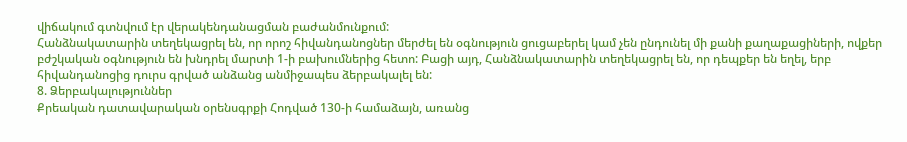վիճակում գտնվում էր վերակենդանացման բաժանմունքում:
Հանձնակատարին տեղեկացրել են, որ որոշ հիվանդանոցներ մերժել են օգնություն ցուցաբերել կամ չեն ընդունել մի քանի քաղաքացիների, ովքեր բժշկական օգնություն են խնդրել մարտի 1-ի բախումներից հետո: Բացի այդ, Հանձնակատարին տեղեկացրել են, որ դեպքեր են եղել, երբ հիվանդանոցից դուրս գրված անձանց անմիջապես ձերբակալել են:
8. Ձերբակալություններ
Քրեական դատավարական օրենսգրքի Հոդված 130-ի համաձայն, առանց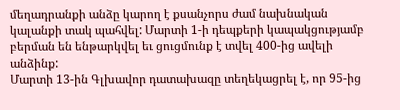մեղադրանքի անձը կարող է քսանչորս ժամ նախնական կալանքի տակ պահվել: Մարտի 1-ի դեպքերի կապակցությամբ բերման են ենթարկվել եւ ցուցմունք է տվել 400-ից ավելի անձինք:
Մարտի 13-ին Գլխավոր դատախազը տեղեկացրել է, որ 95-ից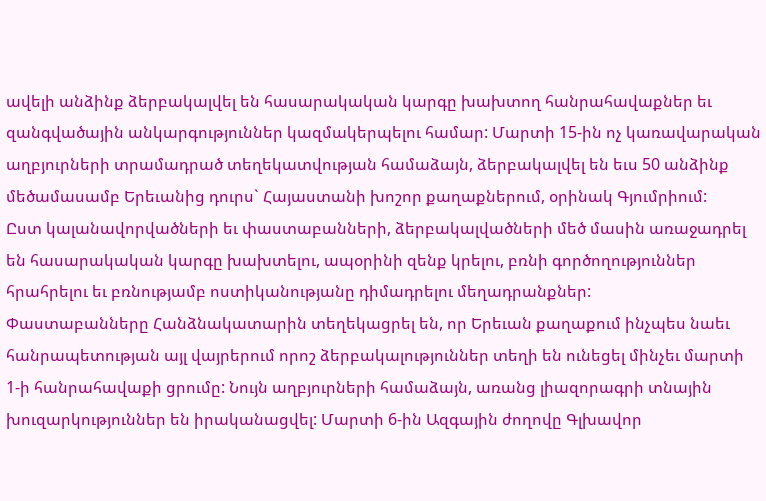ավելի անձինք ձերբակալվել են հասարակական կարգը խախտող հանրահավաքներ եւ զանգվածային անկարգություններ կազմակերպելու համար: Մարտի 15-ին ոչ կառավարական աղբյուրների տրամադրած տեղեկատվության համաձայն, ձերբակալվել են եւս 50 անձինք մեծամասամբ Երեւանից դուրս` Հայաստանի խոշոր քաղաքներում, օրինակ Գյումրիում:
Ըստ կալանավորվածների եւ փաստաբանների, ձերբակալվածների մեծ մասին առաջադրել են հասարակական կարգը խախտելու, ապօրինի զենք կրելու, բռնի գործողություններ հրահրելու եւ բռնությամբ ոստիկանությանը դիմադրելու մեղադրանքներ:
Փաստաբանները Հանձնակատարին տեղեկացրել են, որ Երեւան քաղաքում ինչպես նաեւ հանրապետության այլ վայրերում որոշ ձերբակալություններ տեղի են ունեցել մինչեւ մարտի 1-ի հանրահավաքի ցրումը: Նույն աղբյուրների համաձայն, առանց լիազորագրի տնային խուզարկություններ են իրականացվել: Մարտի 6-ին Ազգային ժողովը Գլխավոր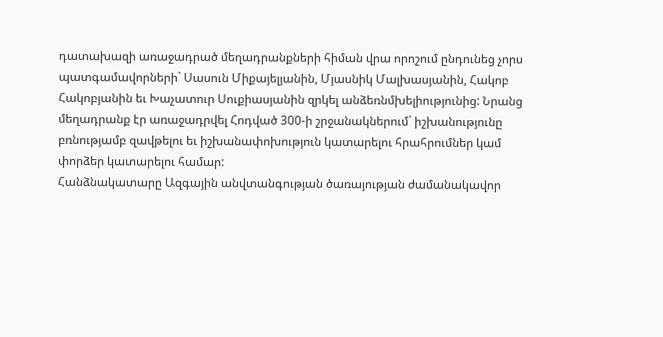դատախազի առաջադրած մեղադրանքների հիման վրա որոշում ընդունեց չորս պատգամավորների` Սասուն Միքայելյանին, Մյասնիկ Մալխասյանին, Հակոբ Հակոբյանին եւ Խաչատուր Սուքիասյանին զրկել անձեռնմխելիությունից: Նրանց մեղադրանք էր առաջադրվել Հոդված 300-ի շրջանակներում` իշխանությունը բռնությամբ զավթելու եւ իշխանափոխություն կատարելու հրահրումներ կամ փորձեր կատարելու համար:
Հանձնակատարը Ազգային անվտանգության ծառայության ժամանակավոր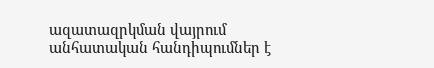ազատազրկման վայրում անհատական հանդիպումներ է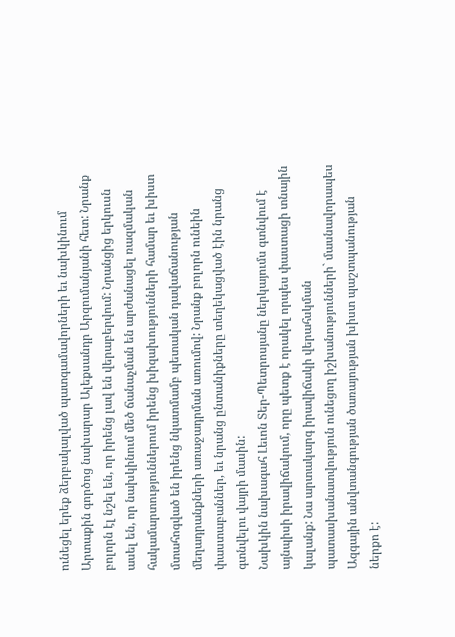ունեցել երեք ձերբակալված պատգամավորների եւ նախկինում Արտաքին գործոց նախարար Ալեքսանդր Արզումանյանի հետ: Նրանք բոլորն էլ նշել են, որ իրենց լավ են վերաբերվում: Նրանցից երկուսն ասել են, որ նախկինում մեծ ճանաչման են արժանացել ռազմական հակամարտություններում իրենց խիզախությունների համար եւ խիստ մտահոգված են իրենց նկատմամբ պետական դավաճանության մեղադրանքների առաջադրման առումով: Նրանք բոլորն ունեին փաստաբաններ, եւ նրանց ընտանիքները տեղեկացված էին նրանց գտնվելու վայրի մասին:
Նախկին նախագահ Լեւոն Տեր-Պետրոսյանը ներկայումս գտնվում է այնպիսի իրավիճակում, որը պետք է որակել որպես փաստացի տնային կալանք: Նա արտակարգ իրավիճակի վերահսկման պատասխանատվություն ունեցող իշխանությունների` մասնավորապես Ազգային անվտանգության ծառայության խիստ պաշտպանության ներքո է: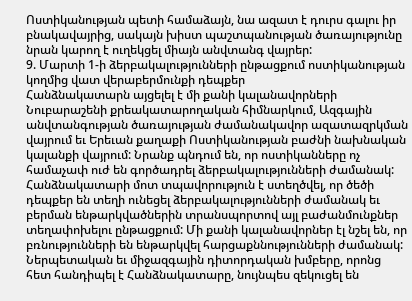Ոստիկանության պետի համաձայն, նա ազատ է դուրս գալու իր բնակավայրից, սակայն խիստ պաշտպանության ծառայությունը նրան կարող է ուղեկցել միայն անվտանգ վայրեր:
9. Մարտի 1-ի ձերբակալությունների ընթացքում ոստիկանության կողմից վատ վերաբերմունքի դեպքեր
Հանձնակատարն այցելել է մի քանի կալանավորների Նուբարաշենի քրեակատարողական հիմնարկում, Ազգային անվտանգության ծառայության ժամանակավոր ազատազրկման վայրում եւ Երեւան քաղաքի Ոստիկանության բաժնի նախնական կալանքի վայրում: Նրանք պնդում են, որ ոստիկանները ոչ համաչափ ուժ են գործադրել ձերբակալությունների ժամանակ: Հանձնակատարի մոտ տպավորություն է ստեղծվել, որ ծեծի դեպքեր են տեղի ունեցել ձերբակալությունների ժամանակ եւ բերման ենթարկվածներին տրանսպորտով այլ բաժանմունքներ տեղափոխելու ընթացքում: Մի քանի կալանավորներ էլ նշել են, որ բռնությունների են ենթարկվել հարցաքննությունների ժամանակ: Ներպետական եւ միջազգային դիտորդական խմբերը, որոնց հետ հանդիպել է Հանձնակատարը, նույնպես զեկուցել են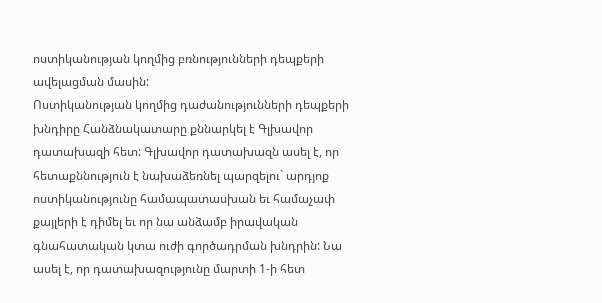ոստիկանության կողմից բռնությունների դեպքերի ավելացման մասին:
Ոստիկանության կողմից դաժանությունների դեպքերի խնդիրը Հանձնակատարը քննարկել է Գլխավոր դատախազի հետ: Գլխավոր դատախազն ասել է, որ հետաքննություն է նախաձեռնել պարզելու` արդյոք ոստիկանությունը համապատասխան եւ համաչափ քայլերի է դիմել եւ որ նա անձամբ իրավական գնահատական կտա ուժի գործադրման խնդրին: Նա ասել է, որ դատախազությունը մարտի 1-ի հետ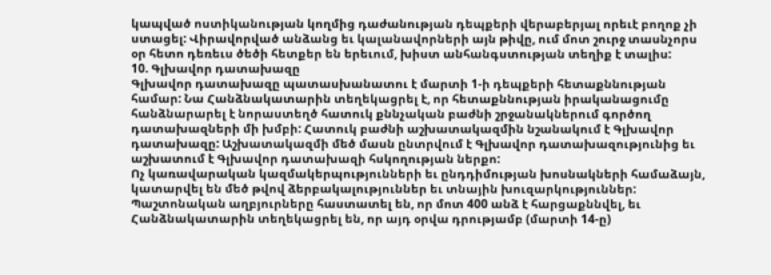կապված ոստիկանության կողմից դաժանության դեպքերի վերաբերյալ որեւէ բողոք չի ստացել: Վիրավորված անձանց եւ կալանավորների այն թիվը, ում մոտ շուրջ տասնչորս օր հետո դեռեւս ծեծի հետքեր են երեւում, խիստ անհանգստության տեղիք է տալիս:
10. Գլխավոր դատախազը
Գլխավոր դատախազը պատասխանատու է մարտի 1-ի դեպքերի հետաքննության համար: Նա Հանձնակատարին տեղեկացրել է, որ հետաքննության իրականացումը հանձնարարել է նորաստեղծ հատուկ քննչական բաժնի շրջանակներում գործող դատախազների մի խմբի: Հատուկ բաժնի աշխատակազմին նշանակում է Գլխավոր դատախազը: Աշխատակազմի մեծ մասն ընտրվում է Գլխավոր դատախազությունից եւ աշխատում է Գլխավոր դատախազի հսկողության ներքո:
Ոչ կառավարական կազմակերպությունների եւ ընդդիմության խոսնակների համաձայն, կատարվել են մեծ թվով ձերբակալություններ եւ տնային խուզարկություններ: Պաշտոնական աղբյուրները հաստատել են, որ մոտ 400 անձ է հարցաքննվել, եւ Հանձնակատարին տեղեկացրել են, որ այդ օրվա դրությամբ (մարտի 14-ը)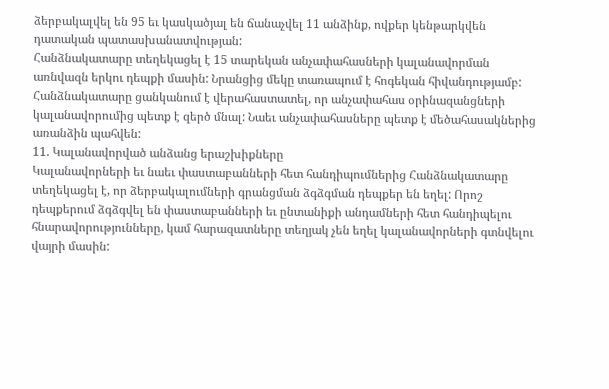ձերբակալվել են 95 եւ կասկածյալ են ճանաչվել 11 անձինք, ովքեր կենթարկվեն դատական պատասխանատվության:
Հանձնակատարը տեղեկացել է 15 տարեկան անչափահասների կալանավորման առնվազն երկու դեպքի մասին: Նրանցից մեկը տառապում է հոգեկան հիվանդությամբ: Հանձնակատարը ցանկանում է վերահաստատել, որ անչափահաս օրինազանցների կալանավորումից պետք է զերծ մնալ: Նաեւ անչափահասները պետք է մեծահասակներից առանձին պահվեն:
11. Կալանավորված անձանց երաշխիքները
Կալանավորների եւ նաեւ փաստաբանների հետ հանդիպումներից Հանձնակատարը տեղեկացել է, որ ձերբակալումների գրանցման ձգձգման դեպքեր են եղել: Որոշ դեպքերում ձգձգվել են փաստաբանների եւ ընտանիքի անդամների հետ հանդիպելու հնարավորությունները, կամ հարազատները տեղյակ չեն եղել կալանավորների գտնվելու վայրի մասին: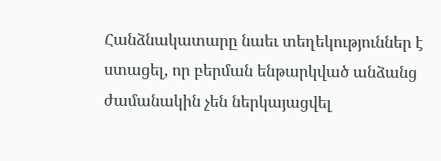Հանձնակատարը նաեւ տեղեկություններ է ստացել, որ բերման ենթարկված անձանց ժամանակին չեն ներկայացվել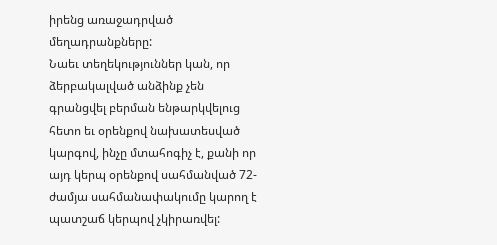իրենց առաջադրված մեղադրանքները:
Նաեւ տեղեկություններ կան, որ ձերբակալված անձինք չեն գրանցվել բերման ենթարկվելուց հետո եւ օրենքով նախատեսված կարգով, ինչը մտահոգիչ է, քանի որ այդ կերպ օրենքով սահմանված 72-ժամյա սահմանափակումը կարող է պատշաճ կերպով չկիրառվել: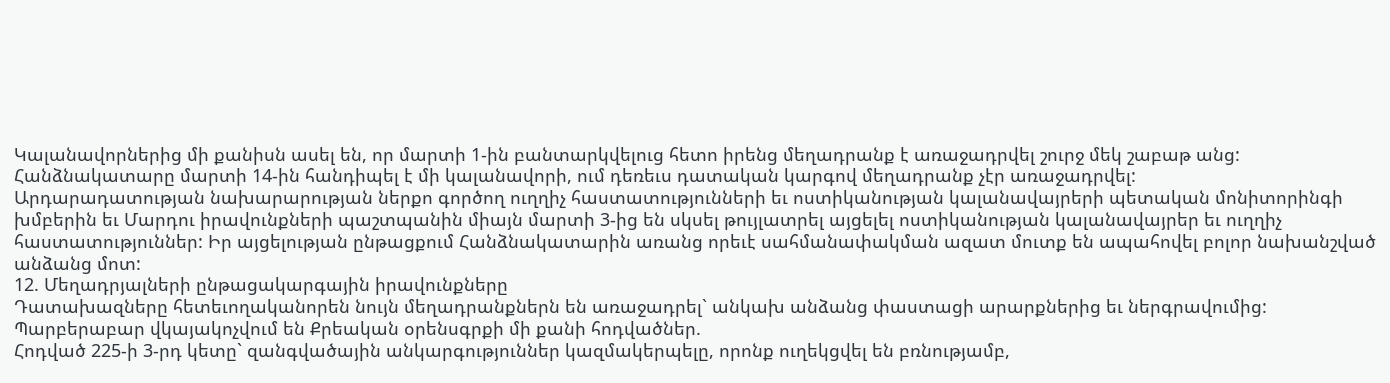Կալանավորներից մի քանիսն ասել են, որ մարտի 1-ին բանտարկվելուց հետո իրենց մեղադրանք է առաջադրվել շուրջ մեկ շաբաթ անց: Հանձնակատարը մարտի 14-ին հանդիպել է մի կալանավորի, ում դեռեւս դատական կարգով մեղադրանք չէր առաջադրվել:
Արդարադատության նախարարության ներքո գործող ուղղիչ հաստատությունների եւ ոստիկանության կալանավայրերի պետական մոնիտորինգի խմբերին եւ Մարդու իրավունքների պաշտպանին միայն մարտի 3-ից են սկսել թույլատրել այցելել ոստիկանության կալանավայրեր եւ ուղղիչ հաստատություններ: Իր այցելության ընթացքում Հանձնակատարին առանց որեւէ սահմանափակման ազատ մուտք են ապահովել բոլոր նախանշված անձանց մոտ:
12. Մեղադրյալների ընթացակարգային իրավունքները
Դատախազները հետեւողականորեն նույն մեղադրանքներն են առաջադրել` անկախ անձանց փաստացի արարքներից եւ ներգրավումից: Պարբերաբար վկայակոչվում են Քրեական օրենսգրքի մի քանի հոդվածներ.
Հոդված 225-ի 3-րդ կետը` զանգվածային անկարգություններ կազմակերպելը, որոնք ուղեկցվել են բռնությամբ,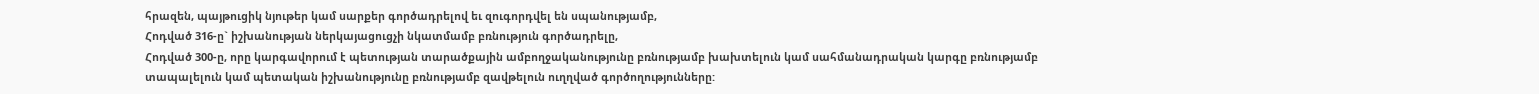հրազեն, պայթուցիկ նյութեր կամ սարքեր գործադրելով եւ զուգորդվել են սպանությամբ,
Հոդված 316-ը` իշխանության ներկայացուցչի նկատմամբ բռնություն գործադրելը,
Հոդված 300-ը, որը կարգավորում է պետության տարածքային ամբողջականությունը բռնությամբ խախտելուն կամ սահմանադրական կարգը բռնությամբ տապալելուն կամ պետական իշխանությունը բռնությամբ զավթելուն ուղղված գործողությունները: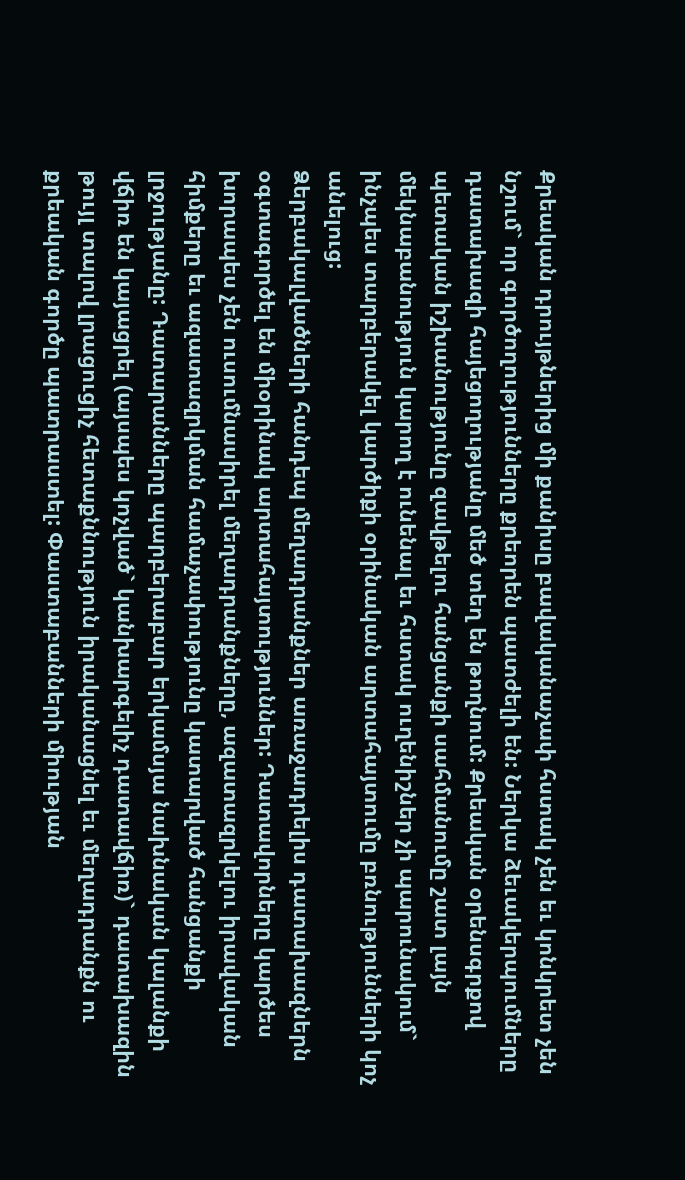Քրեական դրույթներից մի քանիսը բավականաչափ հստակ չեն եւ կոնկրետ չեն նշում` որ գործողությունները քրեորեն պատժելի են: Ներկա ձեւակերպումները դատախազի հայեցողությանը մեծ տեղ են թողնում: Քրեական օրենսգրքով պետական իշխանությունը զավթելու հանցանքի սահմանումը շատ լայն մեկնաբանություն կարող է ունենալ եւ հստակ ուղենիշներ չի պարունակում` ինչպես տարբերակել կարծիքի օրինական արտահայտումը բռնությունների կոչ անելուց:
Ձերբակալվածների հանդեպ մեղադրանքներ առաջադրելիս դատախազներն օգտագործել են միօրինակ արտահայտություններ: Դատավորները կարծես խորապես չեն ուսումնասիրել մեղադրանքները, ազատազրկելու իրավական հիմքերը եւ ազատազրկման համաչափությունը կատարված հանցանքի լրջությանը: Դատարանները պարբերաբար երկամսյա նախնական կալանքի վճիռ են կայացրել (այսպես կոչված` կանխարգելիչ դատավճիռ)` դատախազին թույլ տալով լրացուցիչ հետաքննություն իրականացնել եւ մեղադրանքն ու քրեական գործը պատրաստել: Փաստաբանների միության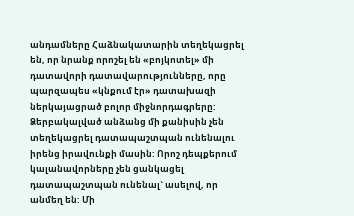անդամները Հաձնակատարին տեղեկացրել են, որ նրանք որոշել են «բոյկոտել» մի դատավորի դատավարությունները, որը պարզապես «կնքում էր» դատախազի ներկայացրած բոլոր միջնորդագրերը:
Ձերբակալված անձանց մի քանիսին չեն տեղեկացրել դատապաշտպան ունենալու իրենց իրավունքի մասին: Որոշ դեպքերում կալանավորները չեն ցանկացել դատապաշտպան ունենալ` ասելով, որ անմեղ են: Մի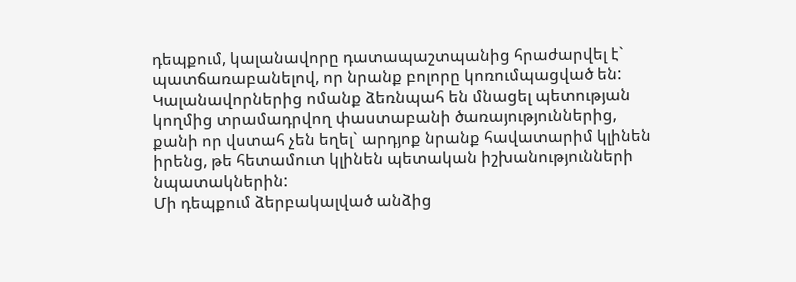դեպքում, կալանավորը դատապաշտպանից հրաժարվել է` պատճառաբանելով, որ նրանք բոլորը կոռումպացված են: Կալանավորներից ոմանք ձեռնպահ են մնացել պետության կողմից տրամադրվող փաստաբանի ծառայություններից, քանի որ վստահ չեն եղել` արդյոք նրանք հավատարիմ կլինեն իրենց, թե հետամուտ կլինեն պետական իշխանությունների նպատակներին:
Մի դեպքում ձերբակալված անձից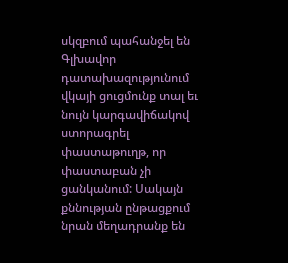սկզբում պահանջել են Գլխավոր դատախազությունում վկայի ցուցմունք տալ եւ նույն կարգավիճակով ստորագրել փաստաթուղթ, որ փաստաբան չի ցանկանում: Սակայն քննության ընթացքում նրան մեղադրանք են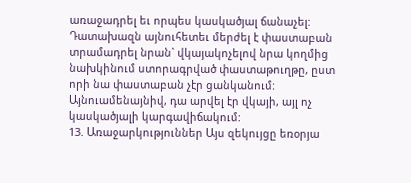առաջադրել եւ որպես կասկածյալ ճանաչել: Դատախազն այնուհետեւ մերժել է փաստաբան տրամադրել նրան` վկայակոչելով նրա կողմից նախկինում ստորագրված փաստաթուղթը, ըստ որի նա փաստաբան չէր ցանկանում: Այնուամենայնիվ, դա արվել էր վկայի, այլ ոչ կասկածյալի կարգավիճակում:
13. Առաջարկություններ Այս զեկույցը եռօրյա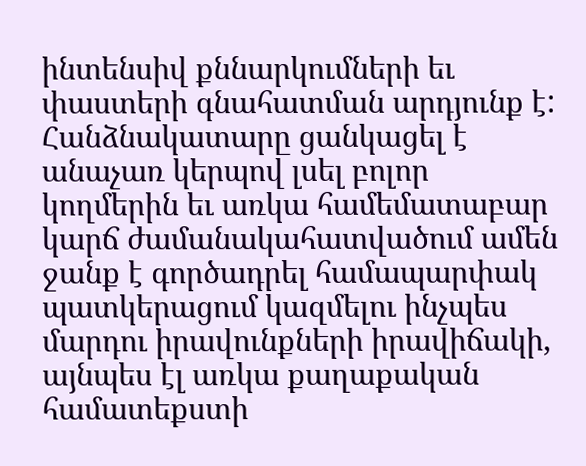ինտենսիվ քննարկումների եւ փաստերի գնահատման արդյունք է: Հանձնակատարը ցանկացել է անաչառ կերպով լսել բոլոր կողմերին եւ առկա համեմատաբար կարճ ժամանակահատվածում ամեն ջանք է գործադրել համապարփակ պատկերացում կազմելու ինչպես մարդու իրավունքների իրավիճակի, այնպես էլ առկա քաղաքական համատեքստի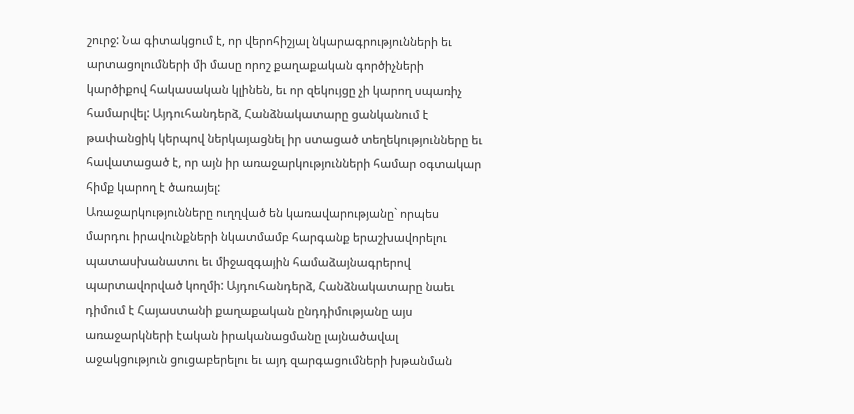շուրջ: Նա գիտակցում է, որ վերոհիշյալ նկարագրությունների եւ արտացոլումների մի մասը որոշ քաղաքական գործիչների կարծիքով հակասական կլինեն, եւ որ զեկույցը չի կարող սպառիչ համարվել: Այդուհանդերձ, Հանձնակատարը ցանկանում է թափանցիկ կերպով ներկայացնել իր ստացած տեղեկությունները եւ հավատացած է, որ այն իր առաջարկությունների համար օգտակար հիմք կարող է ծառայել:
Առաջարկությունները ուղղված են կառավարությանը` որպես մարդու իրավունքների նկատմամբ հարգանք երաշխավորելու պատասխանատու եւ միջազգային համաձայնագրերով պարտավորված կողմի: Այդուհանդերձ, Հանձնակատարը նաեւ դիմում է Հայաստանի քաղաքական ընդդիմությանը այս առաջարկների էական իրականացմանը լայնածավալ աջակցություն ցուցաբերելու եւ այդ զարգացումների խթանման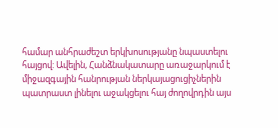համար անհրաժեշտ երկխոսությանը նպաստելու հայցով: Ավելին, Հանձնակատարը առաջարկում է միջազգային հանրության ներկայացուցիչներին պատրաստ լինելու աջակցելու հայ ժողովրդին այս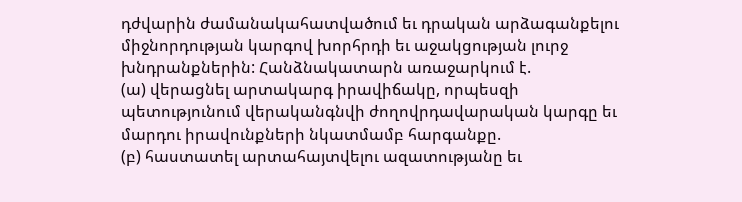դժվարին ժամանակահատվածում եւ դրական արձագանքելու միջնորդության կարգով խորհրդի եւ աջակցության լուրջ խնդրանքներին: Հանձնակատարն առաջարկում է.
(ա) վերացնել արտակարգ իրավիճակը, որպեսզի պետությունում վերականգնվի ժողովրդավարական կարգը եւ մարդու իրավունքների նկատմամբ հարգանքը.
(բ) հաստատել արտահայտվելու ազատությանը եւ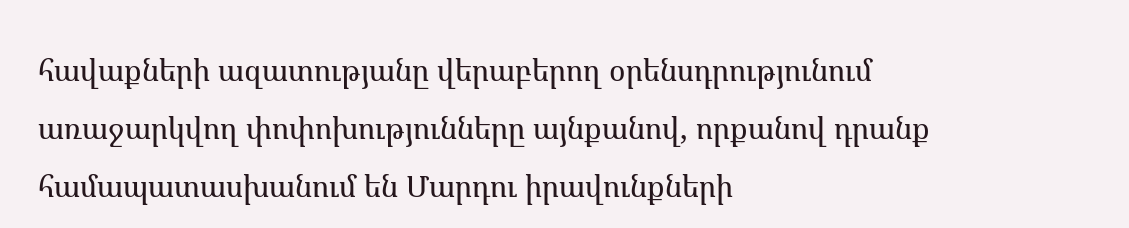հավաքների ազատությանը վերաբերող օրենսդրությունում առաջարկվող փոփոխությունները այնքանով, որքանով դրանք համապատասխանում են Մարդու իրավունքների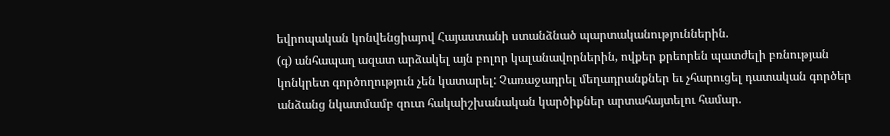եվրոպական կոնվենցիայով Հայաստանի ստանձնած պարտականություններին.
(գ) անհապաղ ազատ արձակել այն բոլոր կալանավորներին, ովքեր քրեորեն պատժելի բռնության կոնկրետ գործողություն չեն կատարել: Չառաջադրել մեղադրանքներ եւ չհարուցել դատական գործեր անձանց նկատմամբ զուտ հակաիշխանական կարծիքներ արտահայտելու համար.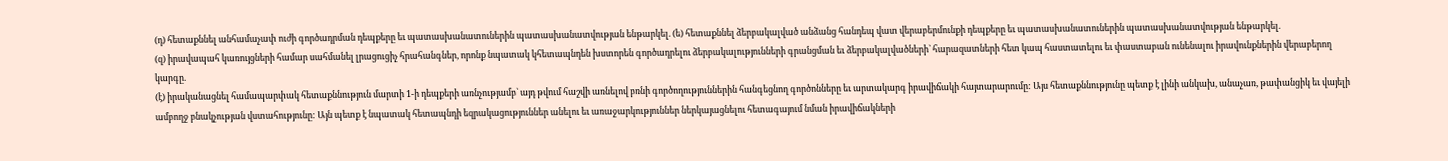(դ) հետաքննել անհամաչափ ուժի գործադրման դեպքերը եւ պատասխանատուներին պատասխանատվության ենթարկել. (ե) հետաքննել ձերբակալված անձանց հանդեպ վատ վերաբերմունքի դեպքերը եւ պատասխանատուներին պատասխանատվության ենթարկել.
(զ) իրավապահ կառույցների համար սահմանել լրացուցիչ հրահանգներ, որոնք նպատակ կհետապնդեն խստորեն գործադրելու ձերբակալությունների գրանցման եւ ձերբակալվածների` հարազատների հետ կապ հաստատելու եւ փաստաբան ունենալու իրավունքներին վերաբերող կարգը.
(է) իրականացնել համապարփակ հետաքննություն մարտի 1-ի դեպքերի առնչությամբ` այդ թվում հաշվի առնելով բռնի գործողություններին հանգեցնող գործոնները եւ արտակարգ իրավիճակի հայտարարումը: Այս հետաքննությունը պետք է լինի անկախ, անաչառ, թափանցիկ եւ վայելի ամբողջ բնակչության վստահությունը: Այն պետք է նպատակ հետապնդի եզրակացություններ անելու եւ առաջարկություններ ներկայացնելու հետագայում նման իրավիճակների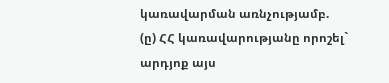կառավարման առնչությամբ.
(ը) ՀՀ կառավարությանը որոշել` արդյոք այս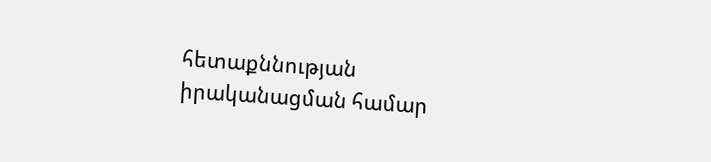հետաքննության իրականացման համար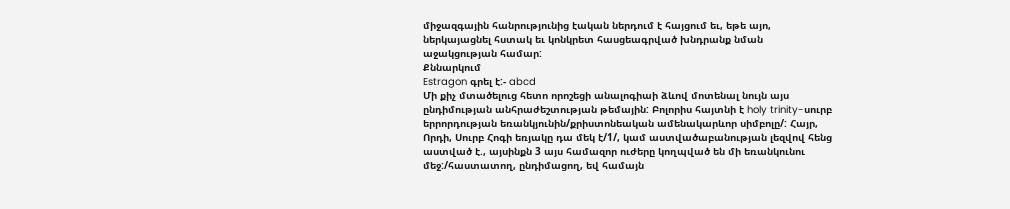միջազգային հանրությունից էական ներդում է հայցում եւ, եթե այո, ներկայացնել հստակ եւ կոնկրետ հասցեագրված խնդրանք նման աջակցության համար:
Քննարկում
Estragon գրել է:- abcd
Մի քիչ մտածելուց հետո որոշեցի անալոգիաի ձևով մոտենալ նույն այս ընդիմության անհրաժեշտության թեմային: Բոլորիս հայտնի է holy trinity-սուրբ երրորդության եռանկյունին/քրիստոնեական ամենակարևոր սիմբոլը/: Հայր, Որդի, Սուրբ Հոգի եռյակը դա մեկ է/1/, կամ աստվածաբանության լեզվով հենց աստված է., այսինքն 3 այս համազոր ուժերը կողպված են մի եռանկունու մեջ:/հաստատող, ընդիմացող, եվ համայն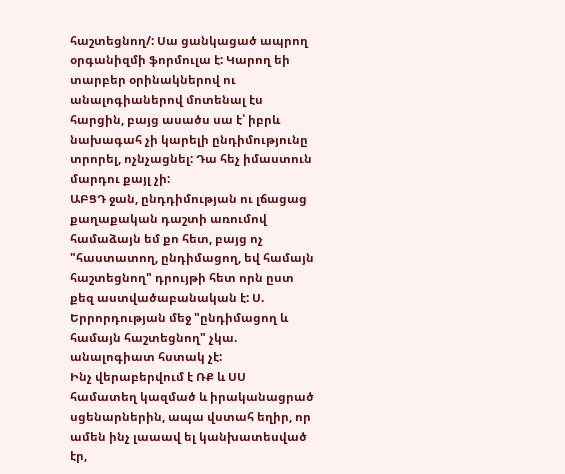հաշտեցնող/: Սա ցանկացած ապրող օրգանիզմի ֆորմուլա է: Կարող եի տարբեր օրինակներով ու անալոգիաներով մոտենալ էս հարցին, բայց ասածս սա է՝ իբրև նախագահ չի կարելի ընդիմությունը տրորել, ոչնչացնել: Դա հեչ իմաստուն մարդու քայլ չի:
ԱԲՑԴ ջան, ընդդիմության ու լճացաց քաղաքական դաշտի առումով համաձայն եմ քո հետ, բայց ոչ "հաստատող, ընդիմացող, եվ համայն հաշտեցնող" դրույթի հետ որն ըստ քեզ աստվածաբանական է: Ս. Երրորդության մեջ "ընդիմացող և համայն հաշտեցնող" չկա. անալոգիատ հստակ չէ:
Ինչ վերաբերվում է ՌՔ և ՍՍ համատեղ կազմած և իրականացրած սցենարներին, ապա վստահ եղիր, որ ամեն ինչ լաաավ ել կանխատեսված էր,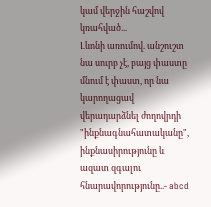կամ վերջին հաշվով կռահված...
Լևոնի առումով. անշուշտ նա սուրբ չէ, բայց փաստը մնում է փաստ, որ նա կարողացավ վերադարձնել ժողովրդի "ինքնագնահատականը", ինքնասիրությունը և ազատ զգալու հնարավորությունը..- abcd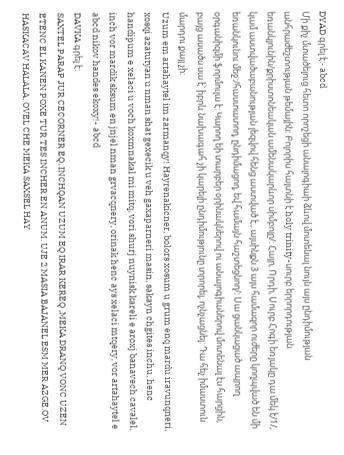DYAD գրել է:- abcd
Մի քիչ մտածելուց հետո որոշեցի անալոգիաի ձևով մոտենալ նույն այս ընդիմության անհրաժեշտության թեմային: Բոլորիս հայտնի է holy trinity-սուրբ երրորդության եռանկյունին/քրիստոնեական ամենակարևոր սիմբոլը/: Հայր, Որդի, Սուրբ Հոգի եռյակը դա մեկ է/1/, կամ աստվածաբանության լեզվով հենց աստված է., այսինքն 3 այս համազոր ուժերը կողպված են մի եռանկունու մեջ:/հաստատող, ընդիմացող, եվ համայն հաշտեցնող/: Սա ցանկացած ապրող օրգանիզմի ֆորմուլա է: Կարող եի տարբեր օրինակներով ու անալոգիաներով մոտենալ էս հարցին, բայց ասածս սա է՝ իբրև նախագահ չի կարելի ընդիմությունը տրորել, ոչնչացնել: Դա հեչ իմաստուն մարդու քայլ չի:
Uzum em artahaytel im zarmanqy! Hayrenakicner, bolors xosum u grum enq mardu iravunqneri, xosqi azatutyan u nman shat gexecik u veh gaxaparneri masin, sakayn chgites inchu, henc handipum e xelaci u voch koxmnakal mi mitq, vori shurj nuynisk kareli e aroxj banavech cavalel, inch vor mardik sksum en jnjel nman grvacqnery, orinak henc ays xelaci mtqery, vor artahaytel e abcd nikov handes ekoxy!- abcd
DAVKA գրել է:
SAXTEL PARAP JUR CECORNER EQ. INCHQAN UZUM EQ IRAR KEREQ ,MEKA DRANQ VONC UZEN ETENC EL KANEN POXE TUR TES INCHER EN ANUM. UJE 2 MASIA BAJANEL ESM MER AZGE.OV HASKACAV HALALA. OVEL CHE MEKA SAXSEL HAY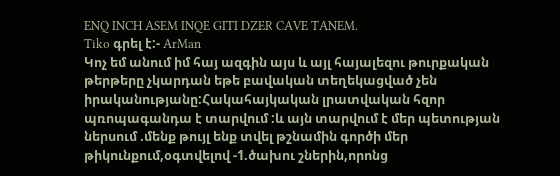ENQ INCH ASEM INQE GITI DZER CAVE TANEM.
Tiko գրել է:- ArMan
Կոչ եմ անում իմ հայ ազգին այս և այլ հայալեզու թուրքական թերթերը չկարդան եթե բավական տեղեկացված չեն իրականությանը:Հակահայկական լրատվական հզոր պռոպագանդա է տարվում :և այն տարվում է մեր պետության ներսում .մենք թույլ ենք տվել թշնամին գործի մեր թիկունքում,օգտվելով -1.ծախու շներին,որոնց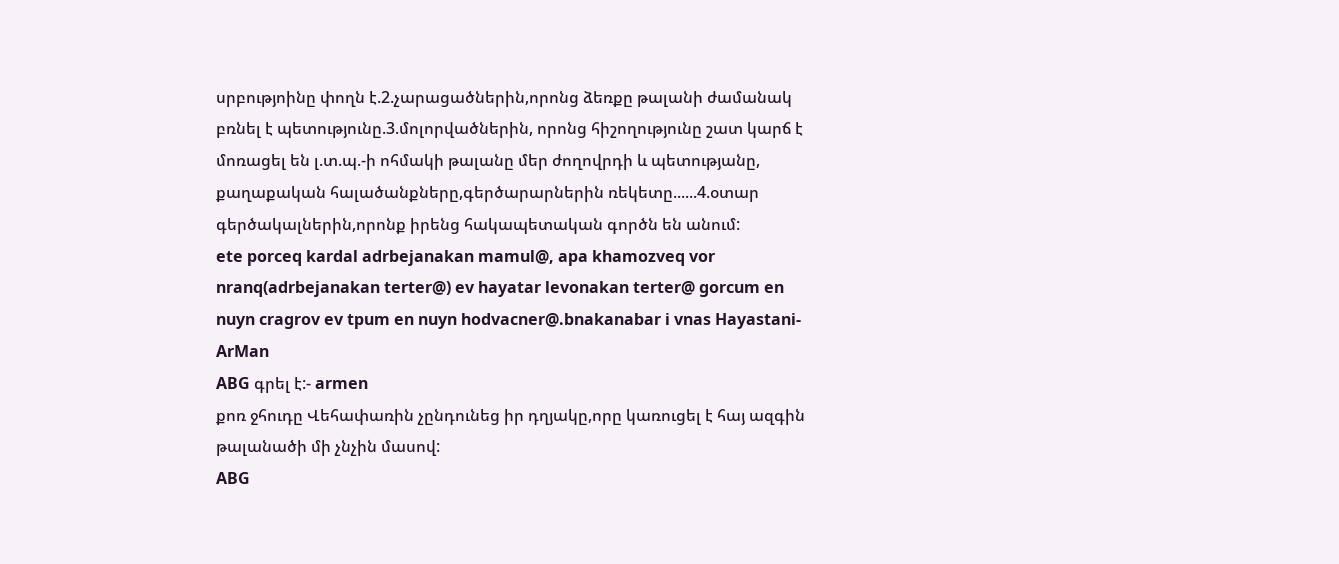սրբությոինը փողն է.2.չարացածներին,որոնց ձեռքը թալանի ժամանակ բռնել է պետությունը.3.մոլորվածներին, որոնց հիշողությունը շատ կարճ է մոռացել են լ.տ.պ.-ի ոհմակի թալանը մեր ժողովրդի և պետությանը, քաղաքական հալածանքները,գերծարարներին ռեկետը......4.օտար գերծակալներին,որոնք իրենց հակապետական գործն են անում:
ete porceq kardal adrbejanakan mamul@, apa khamozveq vor nranq(adrbejanakan terter@) ev hayatar levonakan terter@ gorcum en nuyn cragrov ev tpum en nuyn hodvacner@.bnakanabar i vnas Hayastani- ArMan
ABG գրել է:- armen
քոռ ջհուդը Վեհափառին չընդունեց իր դղյակը,որը կառուցել է հայ ազգին թալանածի մի չնչին մասով:
ABG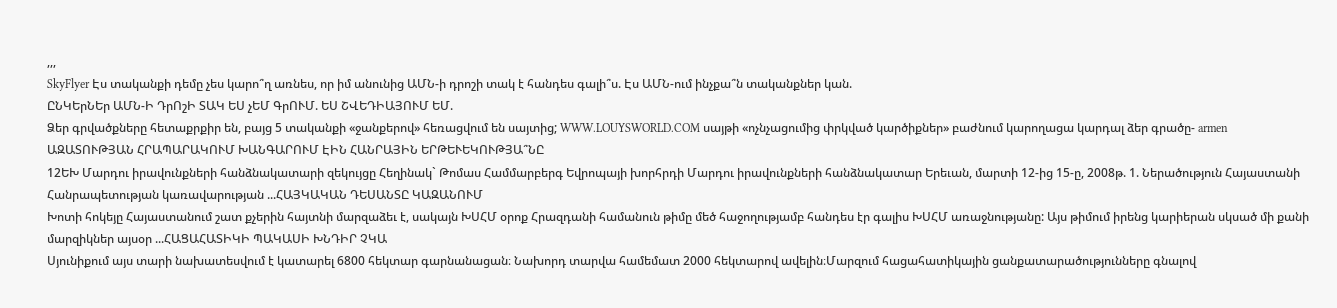,,,
SkyFlyer Էս տականքի դեմը չես կարո՞ղ առնես, որ իմ անունից ԱՄՆ-ի դրոշի տակ է հանդես գալի՞ս. Էս ԱՄՆ-ում ինչքա՞ն տականքներ կան.
ԸՆԿԵրՆԵր ԱՄՆ-Ի ԴրՈշԻ ՏԱԿ ԵՍ չԵՄ ԳրՈՒՄ. ԵՍ ՇՎԵԴԻԱՅՈՒՄ ԵՄ.
Ձեր գրվածքները հետաքրքիր են, բայց 5 տականքի «ջանքերով» հեռացվում են սայտից; WWW.LOUYSWORLD.COM սայթի «ոչնչացումից փրկված կարծիքներ» բաժնում կարողացա կարդալ ձեր գրածը- armen
ԱԶԱՏՈՒԹՅԱՆ ՀՐԱՊԱՐԱԿՈՒՄ ԽԱՆԳԱՐՈՒՄ ԷԻՆ ՀԱՆՐԱՅԻՆ ԵՐԹԵՒԵԿՈՒԹՅԱ՞ՆԸ
12ԵԽ Մարդու իրավունքների հանձնակատարի զեկույցը Հեղինակ` Թոմաս Համմարբերգ Եվրոպայի խորհրդի Մարդու իրավունքների հանձնակատար Երեւան, մարտի 12-ից 15-ը, 2008թ. 1. Ներածություն Հայաստանի Հանրապետության կառավարության ...ՀԱՅԿԱԿԱՆ ԴԵՍԱՆՏԸ ԿԱԶԱՆՈՒՄ
Խոտի հոկեյը Հայաստանում շատ քչերին հայտնի մարզաձեւ է, սակայն ԽՍՀՄ օրոք Հրազդանի համանուն թիմը մեծ հաջողությամբ հանդես էր գալիս ԽՍՀՄ առաջնությանը: Այս թիմում իրենց կարիերան սկսած մի քանի մարզիկներ այսօր ...ՀԱՑԱՀԱՏԻԿԻ ՊԱԿԱՍԻ ԽՆԴԻՐ ՉԿԱ
Սյունիքում այս տարի նախատեսվում է կատարել 6800 հեկտար գարնանացան։ Նախորդ տարվա համեմատ 2000 հեկտարով ավելին։Մարզում հացահատիկային ցանքատարածությունները գնալով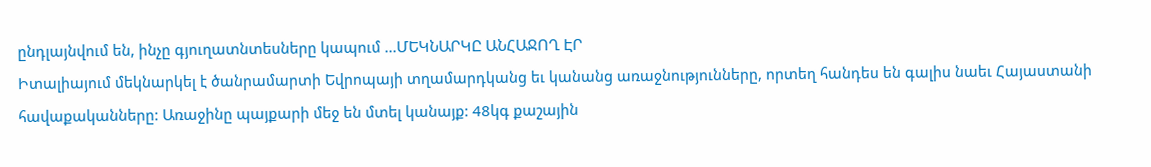ընդլայնվում են, ինչը գյուղատնտեսները կապում ...ՄԵԿՆԱՐԿԸ ԱՆՀԱՋՈՂ ԷՐ
Իտալիայում մեկնարկել է ծանրամարտի Եվրոպայի տղամարդկանց եւ կանանց առաջնությունները, որտեղ հանդես են գալիս նաեւ Հայաստանի հավաքականները: Առաջինը պայքարի մեջ են մտել կանայք: 48կգ քաշային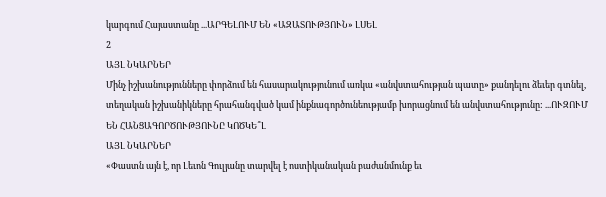կարգում Հայաստանը ...ԱՐԳԵԼՈՒՄ ԵՆ «ԱԶԱՏՈՒԹՅՈՒՆ» ԼՍԵԼ
2
ԱՅԼ ՆԿԱՐՆԵՐ
Մինչ իշխանությունները փորձում են հասարակությունում առկա «անվստահության պատը» քանդելու ձեւեր գտնել, տեղական իշխանիկները հրահանգված կամ ինքնագործունեությամբ խորացնում են անվստահությունը: ...ՈՒԶՈՒՄ ԵՆ ՀԱՆՑԱԳՈՐԾՈՒԹՅՈՒՆԸ ԿՈԾԿԵ՞Լ
ԱՅԼ ՆԿԱՐՆԵՐ
«Փաստն այն է, որ Լեւոն Գուլյանը տարվել է ոստիկանական բաժանմունք եւ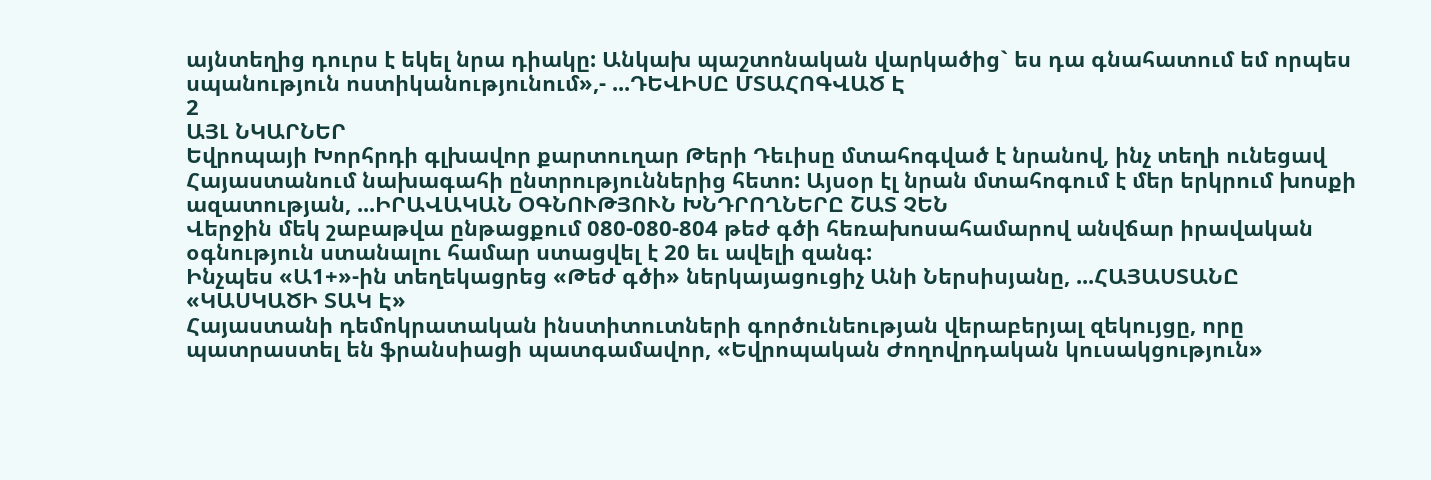այնտեղից դուրս է եկել նրա դիակը: Անկախ պաշտոնական վարկածից` ես դա գնահատում եմ որպես սպանություն ոստիկանությունում»,- ...ԴԵՎԻՍԸ ՄՏԱՀՈԳՎԱԾ Է
2
ԱՅԼ ՆԿԱՐՆԵՐ
Եվրոպայի Խորհրդի գլխավոր քարտուղար Թերի Դեւիսը մտահոգված է նրանով, ինչ տեղի ունեցավ Հայաստանում նախագահի ընտրություններից հետո: Այսօր էլ նրան մտահոգում է մեր երկրում խոսքի ազատության, ...ԻՐԱՎԱԿԱՆ ՕԳՆՈՒԹՅՈՒՆ ԽՆԴՐՈՂՆԵՐԸ ՇԱՏ ՉԵՆ
Վերջին մեկ շաբաթվա ընթացքում 080-080-804 թեժ գծի հեռախոսահամարով անվճար իրավական օգնություն ստանալու համար ստացվել է 20 եւ ավելի զանգ:
Ինչպես «Ա1+»-ին տեղեկացրեց «Թեժ գծի» ներկայացուցիչ Անի Ներսիսյանը, ...ՀԱՅԱՍՏԱՆԸ «ԿԱՍԿԱԾԻ ՏԱԿ Է»
Հայաստանի դեմոկրատական ինստիտուտների գործունեության վերաբերյալ զեկույցը, որը պատրաստել են ֆրանսիացի պատգամավոր, «Եվրոպական Ժողովրդական կուսակցություն»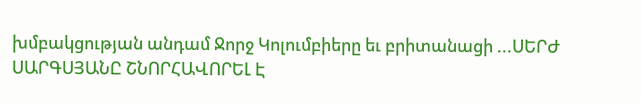խմբակցության անդամ Ջորջ Կոլումբիերը եւ բրիտանացի ...ՍԵՐԺ ՍԱՐԳՍՅԱՆԸ ՇՆՈՐՀԱՎՈՐԵԼ Է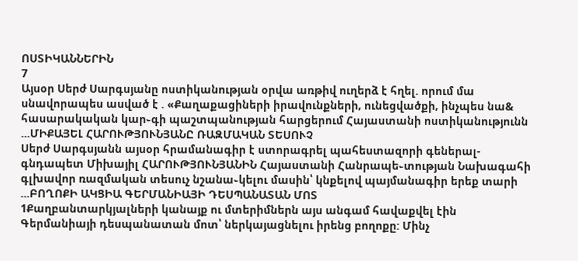ՈՍՏԻԿԱՆՆԵՐԻՆ
7
Այսօր Սերժ Սարգսյանը ոստիկանության օրվա առթիվ ուղերձ է հղել. որում մա սնավորապես ասված է . «Քաղաքացիների իրավունքների, ունեցվածքի, ինչպես նա& հասարակական կար֊գի պաշտպանության հարցերում Հայաստանի ոստիկանությունն ...ՄԻՔԱՅԵԼ ՀԱՐՈՒԹՅՈՒՆՅԱՆԸ ՌԱԶՄԱԿԱՆ ՏԵՍՈՒՉ
Սերժ Սարգսյանն այսօր հրամանագիր է ստորագրել պահեստազորի գեներալ-գնդապետ Միխայիլ ՀԱՐՈՒԹՅՈՒՆՅԱՆԻՆ Հայաստանի Հանրապե֊տության Նախագահի գլխավոր ռազմական տեսուչ նշանա֊կելու մասին՝ կնքելով պայմանագիր երեք տարի ...ԲՈՂՈՔԻ ԱԿՑԻԱ ԳԵՐՄԱՆԻԱՅԻ ԴԵՍՊԱՆԱՏԱՆ ՄՈՏ
1Քաղբանտարկյալների կանայք ու մտերիմներն այս անգամ հավաքվել էին Գերմանիայի դեսպանատան մոտ՝ ներկայացնելու իրենց բողոքը: Մինչ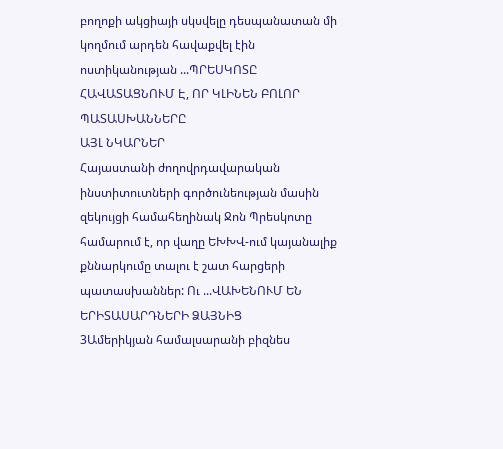բողոքի ակցիայի սկսվելը դեսպանատան մի կողմում արդեն հավաքվել էին ոստիկանության ...ՊՐԵՍԿՈՏԸ ՀԱՎԱՏԱՑՆՈՒՄ Է, ՈՐ ԿԼԻՆԵՆ ԲՈԼՈՐ ՊԱՏԱՍԽԱՆՆԵՐԸ
ԱՅԼ ՆԿԱՐՆԵՐ
Հայաստանի ժողովրդավարական ինստիտուտների գործունեության մասին զեկույցի համահեղինակ Ջոն Պրեսկոտը համարում է, որ վաղը ԵԽԽՎ-ում կայանալիք քննարկումը տալու է շատ հարցերի պատասխաններ: Ու ...ՎԱԽԵՆՈՒՄ ԵՆ ԵՐԻՏԱՍԱՐԴՆԵՐԻ ՁԱՅՆԻՑ
3Ամերիկյան համալսարանի բիզնես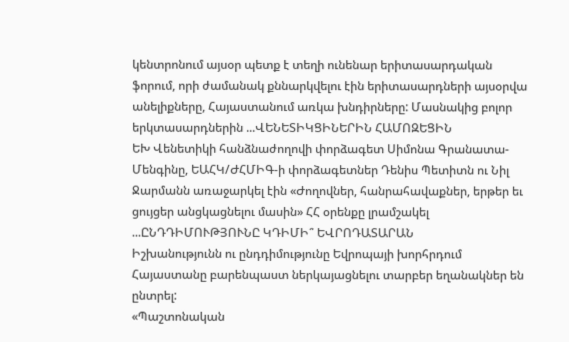կենտրոնում այսօր պետք է տեղի ունենար երիտասարդական ֆորում, որի ժամանակ քննարկվելու էին երիտասարդների այսօրվա անելիքները, Հայաստանում առկա խնդիրները: Մասնակից բոլոր երկտասարդներին ...ՎԵՆԵՏԻԿՑԻՆԵՐԻՆ ՀԱՄՈԶԵՑԻՆ
ԵԽ Վենետիկի հանձնաժողովի փորձագետ Սիմոնա Գրանատա-Մենգինը, ԵԱՀԿ/ԺՀՄԻԳ-ի փորձագետներ Դենիս Պետիտն ու Նիլ Ջարմանն առաջարկել էին «Ժողովներ, հանրահավաքներ, երթեր եւ ցույցեր անցկացնելու մասին» ՀՀ օրենքը լրամշակել ...ԸՆԴԴԻՄՈՒԹՅՈՒՆԸ ԿԴԻՄԻ՞ ԵՎՐՈԴԱՏԱՐԱՆ
Իշխանությունն ու ընդդիմությունը Եվրոպայի խորհրդում Հայաստանը բարենպաստ ներկայացնելու տարբեր եղանակներ են ընտրել:
«Պաշտոնական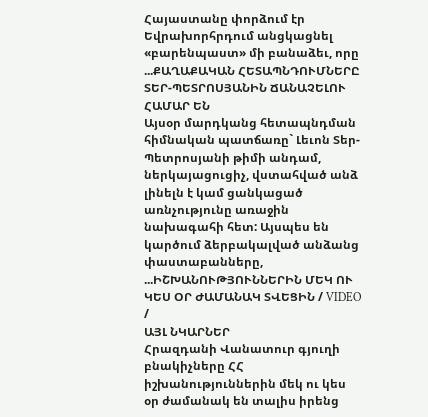Հայաստանը փորձում էր Եվրախորհրդում անցկացնել «բարենպաստ» մի բանաձեւ, որը ...ՔԱՂԱՔԱԿԱՆ ՀԵՏԱՊՆԴՈՒՄՆԵՐԸ ՏԵՐ-ՊԵՏՐՈՍՅԱՆԻՆ ՃԱՆԱՉԵԼՈՒ ՀԱՄԱՐ ԵՆ
Այսօր մարդկանց հետապնդման հիմնական պատճառը` Լեւոն Տեր-Պետրոսյանի թիմի անդամ, ներկայացուցիչ, վստահված անձ լինելն է կամ ցանկացած առնչությունը առաջին նախագահի հետ: Այսպես են կարծում ձերբակալված անձանց փաստաբանները, ...ԻՇԽԱՆՈՒԹՅՈՒՆՆԵՐԻՆ ՄԵԿ ՈՒ ԿԵՍ ՕՐ ԺԱՄԱՆԱԿ ՏՎԵՑԻՆ / VIDEO /
ԱՅԼ ՆԿԱՐՆԵՐ
Հրազդանի Վանատուր գյուղի բնակիչները ՀՀ իշխանություններին մեկ ու կես օր ժամանակ են տալիս իրենց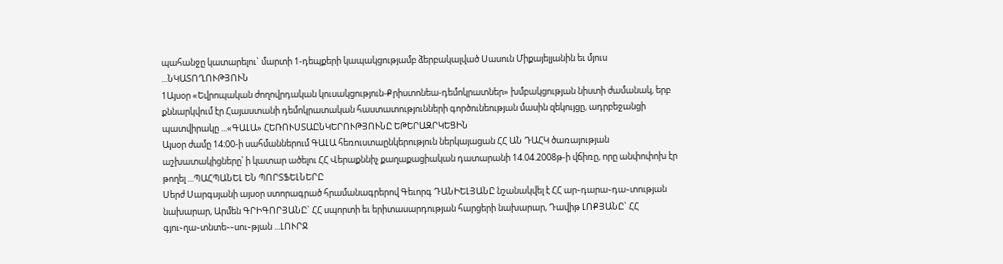պահանջը կատարելու` մարտի 1-դեպքերի կապակցությամբ ձերբակալված Սասուն Միքայելյանին եւ մյուս ...ՆԿԱՏՈՂՈՒԹՅՈՒՆ
1Այսօր «Եվրոպական ժողովրդական կուսակցություն-Քրիստոնեա-դեմոկրատներ» խմբակցության նիստի ժամանակ, երբ քննարկվում էր Հայաստանի դեմոկրատական հաստատությունների գործունեության մասին զեկույցը, ադրբեջանցի պատվիրակը ...«ԳԱԼԱ» ՀԵՌՈՒՍՏԱԸՆԿԵՐՈՒԹՅՈՒՆԸ ԵԹԵՐԱԶՐԿԵՑԻՆ
Այսօր ժամը 14։00-ի սահմաններում ԳԱԼԱ հեռուստաընկերություն ներկայացան ՀՀ ԱՆ ԴԱՀԿ ծառայության աշխատակիցները՝ ի կատար ածելու ՀՀ Վերաքննիչ քաղաքացիական դատարանի 14.04.2008թ-ի վճիռը, որը անփոփոխ էր թողել ...ՊԱՀՊԱՆԵԼ ԵՆ ՊՈՐՏՖԵԼՆԵՐԸ
Սերժ Սարգսյանի այսօր ստորագրած հրամանագրերով Գեւորգ ԴԱՆԻԵԼՅԱՆԸ նշանակվել է ՀՀ ար֊դարա֊դա֊տության նախարար, Արմեն ԳՐԻԳՈՐՅԱՆԸ` ՀՀ սպորտի եւ երիտասարդության հարցերի նախարար, Դավիթ ԼՈՔՅԱՆԸ` ՀՀ գյու֊ղա֊տնտե֊֊սու֊թյան ...ԼՈՒՐՋ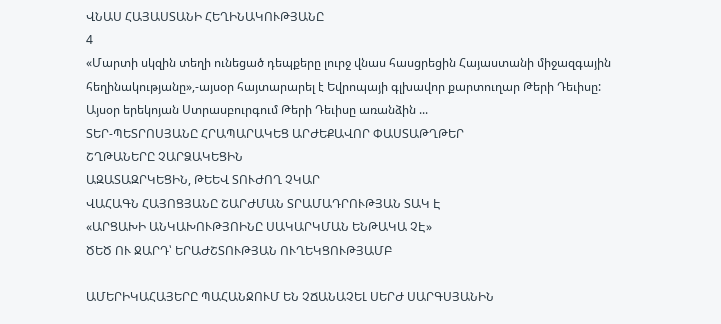ՎՆԱՍ ՀԱՅԱՍՏԱՆԻ ՀԵՂԻՆԱԿՈՒԹՅԱՆԸ
4
«Մարտի սկզին տեղի ունեցած դեպքերը լուրջ վնաս հասցրեցին Հայաստանի միջազգային հեղինակությանը»,-այսօր հայտարարել է Եվրոպայի գլխավոր քարտուղար Թերի Դեւիսը:
Այսօր երեկոյան Ստրասբուրգում Թերի Դեւիսը առանձին ...
ՏԵՐ-ՊԵՏՐՈՍՅԱՆԸ ՀՐԱՊԱՐԱԿԵՑ ԱՐԺԵՔԱՎՈՐ ՓԱՍՏԱԹՂԹԵՐ
ՇՂԹԱՆԵՐԸ ՉԱՐՁԱԿԵՑԻՆ
ԱԶԱՏԱԶՐԿԵՑԻՆ, ԹԵԵՎ ՏՈՒԺՈՂ ՉԿԱՐ
ՎԱՀԱԳՆ ՀԱՅՈՑՅԱՆԸ ՇԱՐԺՄԱՆ ՏՐԱՄԱԴՐՈՒԹՅԱՆ ՏԱԿ Է
«ԱՐՑԱԽԻ ԱՆԿԱԽՈՒԹՅՈԻՆԸ ՍԱԿԱՐԿՄԱՆ ԵՆԹԱԿԱ ՉԷ»
ԾԵԾ ՈՒ ՋԱՐԴ՝ ԵՐԱԺՇՏՈՒԹՅԱՆ ՈՒՂԵԿՑՈՒԹՅԱՄԲ

ԱՄԵՐԻԿԱՀԱՅԵՐԸ ՊԱՀԱՆՋՈՒՄ ԵՆ ՉՃԱՆԱՉԵԼ ՍԵՐԺ ՍԱՐԳՍՅԱՆԻՆ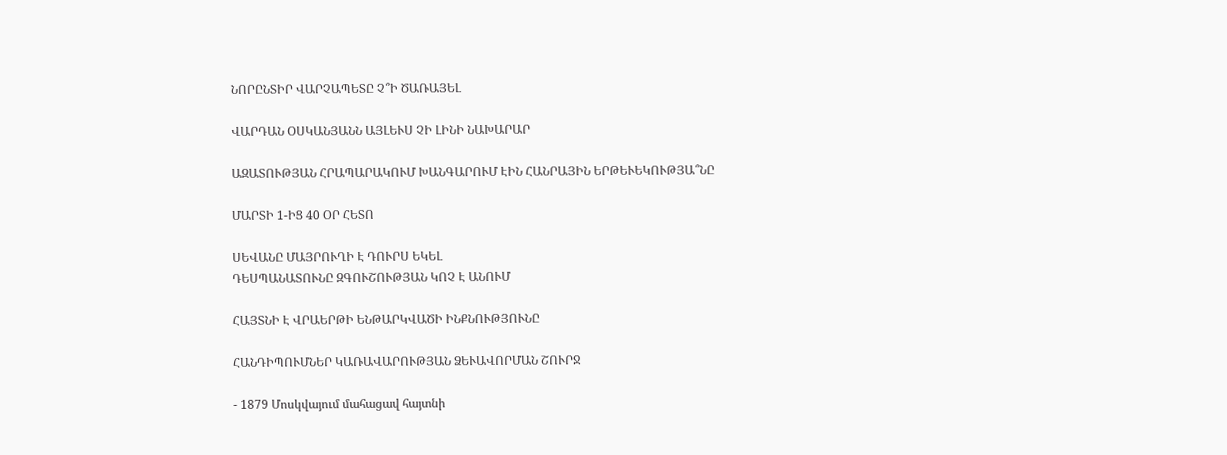ՆՈՐԸՆՏԻՐ ՎԱՐՉԱՊԵՏԸ Չ՞Ի ԾԱՌԱՅԵԼ

ՎԱՐԴԱՆ ՕՍԿԱՆՅԱՆՆ ԱՅԼԵՒՍ ՉԻ ԼԻՆԻ ՆԱԽԱՐԱՐ

ԱԶԱՏՈՒԹՅԱՆ ՀՐԱՊԱՐԱԿՈՒՄ ԽԱՆԳԱՐՈՒՄ ԷԻՆ ՀԱՆՐԱՅԻՆ ԵՐԹԵՒԵԿՈՒԹՅԱ՞ՆԸ

ՄԱՐՏԻ 1-ԻՑ 40 ՕՐ ՀԵՏՈ

ՍԵՎԱՆԸ ՄԱՅՐՈՒՂԻ Է ԴՈՒՐՍ ԵԿԵԼ
ԴԵՍՊԱՆԱՏՈՒՆԸ ԶԳՈՒՇՈՒԹՅԱՆ ԿՈՉ Է ԱՆՈՒՄ

ՀԱՅՏՆԻ Է ՎՐԱԵՐԹԻ ԵՆԹԱՐԿՎԱԾԻ ԻՆՔՆՈՒԹՅՈՒՆԸ

ՀԱՆԴԻՊՈՒՄՆԵՐ ԿԱՌԱՎԱՐՈՒԹՅԱՆ ՁԵՒԱՎՈՐՄԱՆ ՇՈՒՐՋ

- 1879 Մոսկվայում մահացավ հայտնի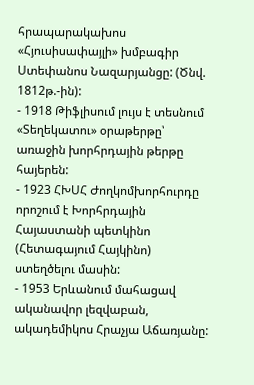հրապարակախոս «Հյուսիսափայլի» խմբագիր Ստեփանոս Նազարյանցը: (Ծնվ. 1812թ.-ին):
- 1918 Թիֆլիսում լույս է տեսնում «Տեղեկատու» օրաթերթը՝ առաջին խորհրդային թերթը հայերեն:
- 1923 ՀԽՍՀ Ժողկոմխորհուրդը որոշում է Խորհրդային Հայաստանի պետկինո (Հետագայում Հայկինո) ստեղծելու մասին:
- 1953 Երևանում մահացավ ականավոր լեզվաբան, ակադեմիկոս Հրաչյա Աճառյանը: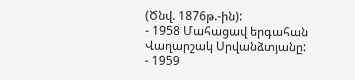(Ծնվ. 1876թ.-ին):
- 1958 Մահացավ երգահան Վաղարշակ Սրվանձտյանը:
- 1959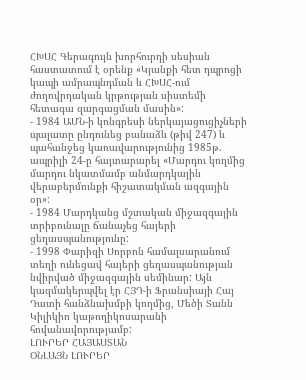ՀԽՍՀ Գերագույն խորհուրդի սեսիան հաստատում է օրենք «Կյանքի հետ դպրոցի կապի ամրապնդման և ՀԽՍՀ-ում ժողովրդական կրթության սիստեմի հետագա զարգացման մասին»:
- 1984 ԱՄՆ-ի կոնգրեսի ներկայացուցիչների պալատը ընդունեց բանաձև (թիվ 247) և պահանջեց կառավարությունից 1985թ. ապրիլի 24-ը հայտարարել «Մարդու կողմից մարդու նկատմամբ անմարդկային վերաբերմունքի հիշատակման ազգային օր»:
- 1984 Մարդկանց մշտական միջազգային տրիբունալը ճանաչեց հայերի ցեղասպանությունը:
- 1998 Փարիզի Սորբոն համալսարանում տեղի ունեցավ հայերի ցեղասպանության նվիրված միջազգային սեմինար: Այն կազմակերպվել էր ՀՅԴ-ի Ֆրանսիայի Հայ Դատի հանձնախմբի կողմից, Մեծի Տանն Կիլիկիո կաթողիկոսարանի հովանավորությամբ:
ԼՈՒՐԵՐ ՀԱՅԱՍՏԱՆ
ՕՆԼԱՅՆ ԼՈՒՐԵՐ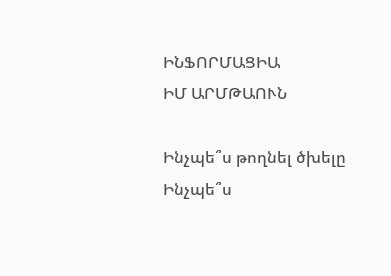ԻՆՖՈՐՄԱՑԻԱ
ԻՄ ԱՐՄԹԱՈՒՆ

Ինչպե՞ս թողնել ծխելը
Ինչպե՞ս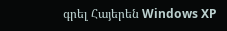գրել Հայերեն Windows XP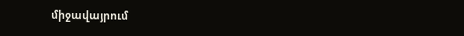միջավայրում